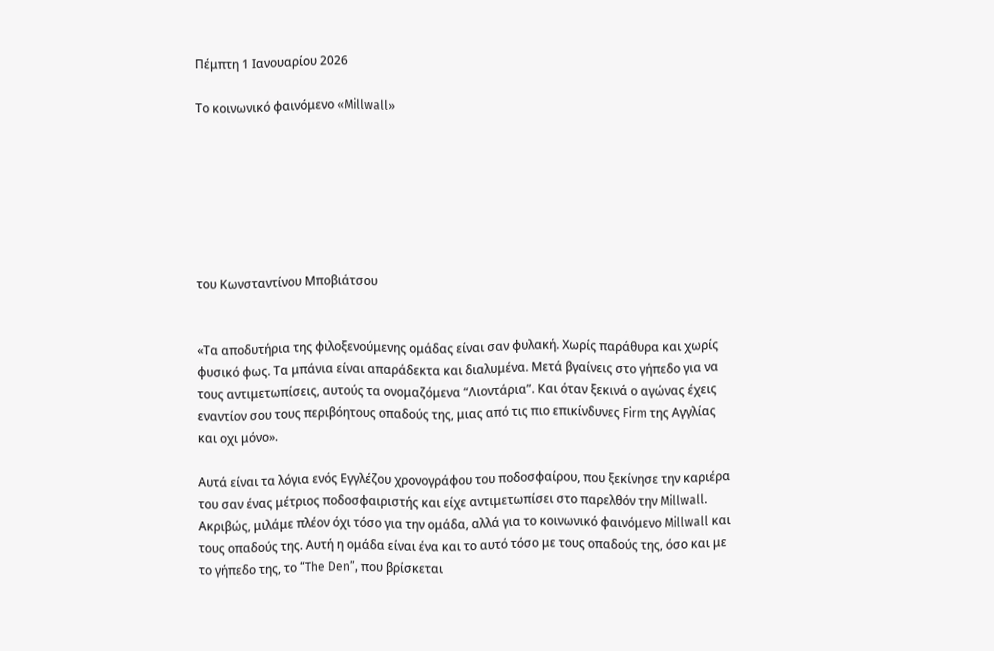Πέμπτη 1 Ιανουαρίου 2026

Το κοινωνικό φαινόμενο «Millwall»







του Κωνσταντίνου Μποβιάτσου


«Τα αποδυτήρια της φιλοξενούμενης ομάδας είναι σαν φυλακή. Χωρίς παράθυρα και χωρίς φυσικό φως. Τα μπάνια είναι απαράδεκτα και διαλυμένα. Μετά βγαίνεις στο γήπεδο για να τους αντιμετωπίσεις, αυτούς τα ονομαζόμενα “Λιοντάρια”. Και όταν ξεκινά ο αγώνας έχεις εναντίον σου τους περιβόητους οπαδούς της, μιας από τις πιο επικίνδυνες Firm της Αγγλίας και οχι μόνο».

Αυτά είναι τα λόγια ενός Εγγλέζου χρονογράφου του ποδοσφαίρου, που ξεκίνησε την καριέρα του σαν ένας μέτριος ποδοσφαιριστής και είχε αντιμετωπίσει στο παρελθόν την Millwall. Ακριβώς, μιλάμε πλέον όχι τόσο για την ομάδα, αλλά για το κοινωνικό φαινόμενο Millwall και τους οπαδούς της. Αυτή η ομάδα είναι ένα και το αυτό τόσο με τους οπαδούς της, όσο και με το γήπεδο της, το “The Den”, που βρίσκεται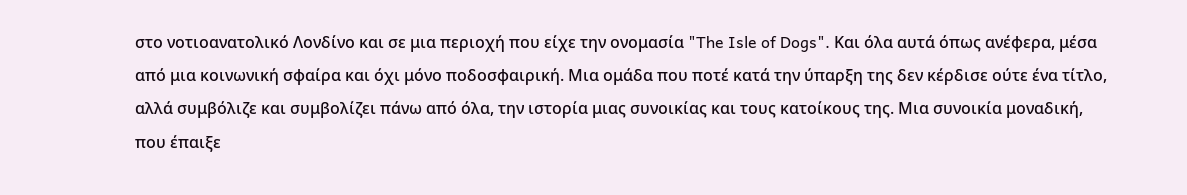στο νοτιοανατολικό Λονδίνο και σε μια περιοχή που είχε την ονομασία "The Isle of Dogs". Και όλα αυτά όπως ανέφερα, μέσα από μια κοινωνική σφαίρα και όχι μόνο ποδοσφαιρική. Μια ομάδα που ποτέ κατά την ύπαρξη της δεν κέρδισε ούτε ένα τίτλο, αλλά συμβόλιζε και συμβολίζει πάνω από όλα, την ιστορία μιας συνοικίας και τους κατοίκους της. Μια συνοικία μοναδική, που έπαιξε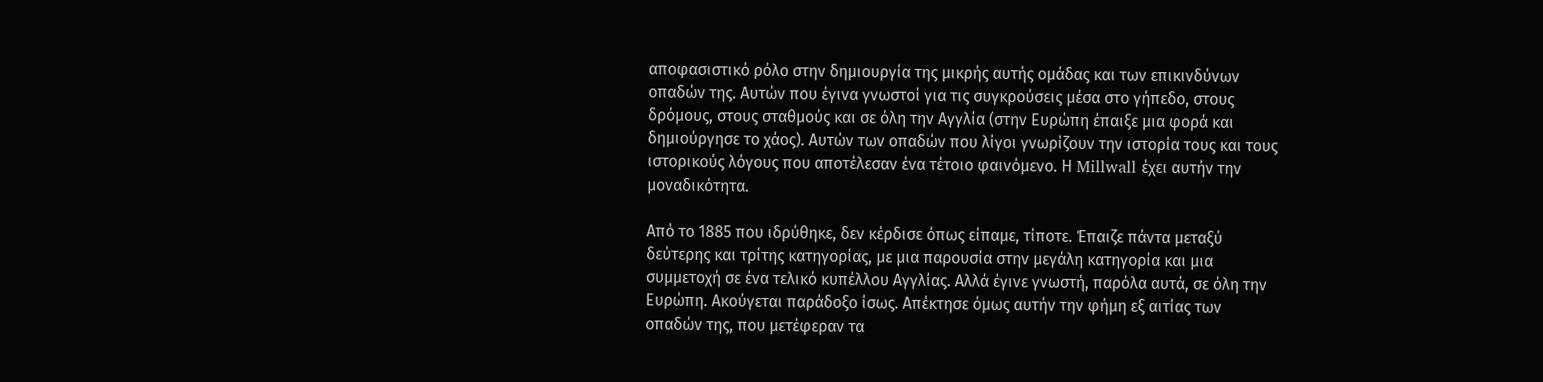αποφασιστικό ρόλο στην δημιουργία της μικρής αυτής ομάδας και των επικινδύνων οπαδών της. Αυτών που έγινα γνωστοί για τις συγκρούσεις μέσα στο γήπεδο, στους δρόμους, στους σταθμούς και σε όλη την Αγγλία (στην Ευρώπη έπαιξε μια φορά και δημιούργησε το χάος). Αυτών των οπαδών που λίγοι γνωρίζουν την ιστορία τους και τους ιστορικούς λόγους που αποτέλεσαν ένα τέτοιο φαινόμενο. Η Millwall έχει αυτήν την μοναδικότητα.

Από το 1885 που ιδρύθηκε, δεν κέρδισε όπως είπαμε, τίποτε. Έπαιζε πάντα μεταξύ δεύτερης και τρίτης κατηγορίας, με μια παρουσία στην μεγάλη κατηγορία και μια συμμετοχή σε ένα τελικό κυπέλλου Αγγλίας. Αλλά έγινε γνωστή, παρόλα αυτά, σε όλη την Ευρώπη. Ακούγεται παράδοξο ίσως. Απέκτησε όμως αυτήν την φήμη εξ αιτίας των οπαδών της, που μετέφεραν τα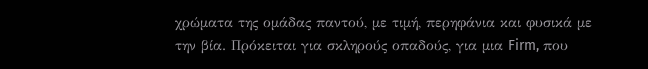χρώματα της ομάδας παντού, με τιμή, περηφάνια και φυσικά με την βία. Πρόκειται για σκληρούς οπαδούς, για μια Firm, που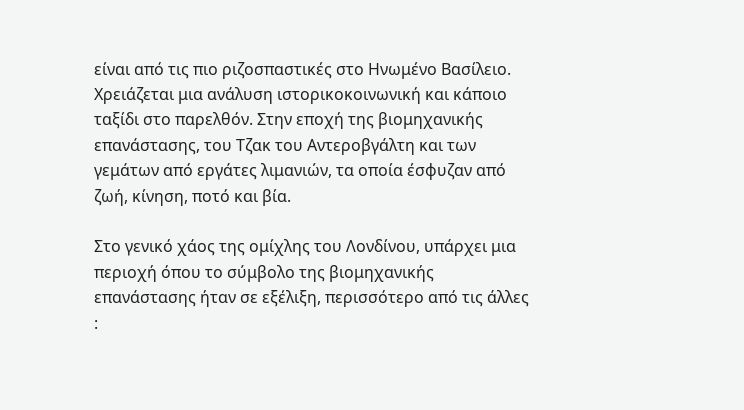είναι από τις πιο ριζοσπαστικές στο Ηνωμένο Βασίλειο. Χρειάζεται μια ανάλυση ιστορικοκοινωνική και κάποιο ταξίδι στο παρελθόν. Στην εποχή της βιομηχανικής επανάστασης, του Τζακ του Αντεροβγάλτη και των γεμάτων από εργάτες λιμανιών, τα οποία έσφυζαν από ζωή, κίνηση, ποτό και βία.

Στο γενικό χάος της ομίχλης του Λονδίνου, υπάρχει μια περιοχή όπου το σύμβολο της βιομηχανικής επανάστασης ήταν σε εξέλιξη, περισσότερο από τις άλλες :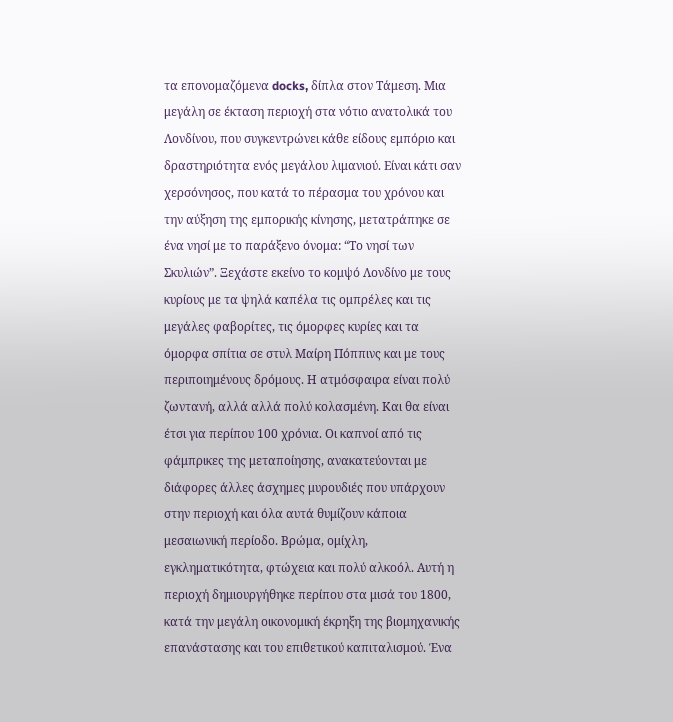τα επονομαζόμενα docks, δίπλα στον Τάμεση. Μια μεγάλη σε έκταση περιοχή στα νότιο ανατολικά του Λονδίνου, που συγκεντρώνει κάθε είδους εμπόριο και δραστηριότητα ενός μεγάλου λιμανιού. Είναι κάτι σαν χερσόνησος, που κατά το πέρασμα του χρόνου και την αύξηση της εμπορικής κίνησης, μετατράπηκε σε ένα νησί με το παράξενο όνομα: “Το νησί των Σκυλιών”. Ξεχάστε εκείνο το κομψό Λονδίνο με τους κυρίους με τα ψηλά καπέλα τις ομπρέλες και τις μεγάλες φαβορίτες, τις όμορφες κυρίες και τα όμορφα σπίτια σε στυλ Μαίρη Πόππινς και με τους περιποιημένους δρόμους. Η ατμόσφαιρα είναι πολύ ζωντανή, αλλά αλλά πολύ κολασμένη. Και θα είναι έτσι για περίπου 100 χρόνια. Οι καπνοί από τις φάμπρικες της μεταποίησης, ανακατεύονται με διάφορες άλλες άσχημες μυρουδιές που υπάρχουν στην περιοχή και όλα αυτά θυμίζουν κάποια μεσαιωνική περίοδο. Βρώμα, ομίχλη, εγκληματικότητα, φτώχεια και πολύ αλκοόλ. Αυτή η περιοχή δημιουργήθηκε περίπου στα μισά του 1800, κατά την μεγάλη οικονομική έκρηξη της βιομηχανικής επανάστασης και του επιθετικού καπιταλισμού. Ένα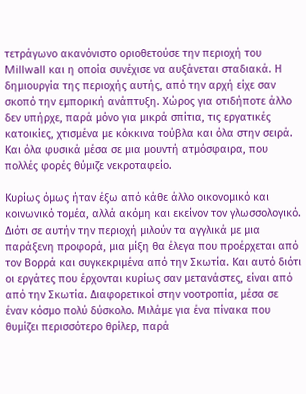τετράγωνο ακανόνιστο οριοθετούσε την περιοχή του Millwall και η οποία συνέχισε να αυξάνεται σταδιακά. Η δημιουργία της περιοχής αυτής, από την αρχή είχε σαν σκοπό την εμπορική ανάπτυξη. Χώρος για οτιδήποτε άλλο δεν υπήρχε, παρά μόνο για μικρά σπίτια, τις εργατικές κατοικίες, χτισμένα με κόκκινα τούβλα και όλα στην σειρά. Και όλα φυσικά μέσα σε μια μουντή ατμόσφαιρα, που πολλές φορές θύμιζε νεκροταφείο.

Κυρίως όμως ήταν έξω από κάθε άλλο οικονομικό και κοινωνικό τομέα, αλλά ακόμη και εκείνον τον γλωσσολογικό. Διότι σε αυτήν την περιοχή μιλούν τα αγγλικά με μια παράξενη προφορά, μια μίξη θα έλεγα που προέρχεται από τον Βορρά και συγκεκριμένα από την Σκωτία. Και αυτό διότι οι εργάτες που έρχονται κυρίως σαν μετανάστες, είναι από από την Σκωτία. Διαφορετικοί στην νοοτροπία, μέσα σε έναν κόσμο πολύ δύσκολο. Μιλάμε για ένα πίνακα που θυμίζει περισσότερο θρίλερ, παρά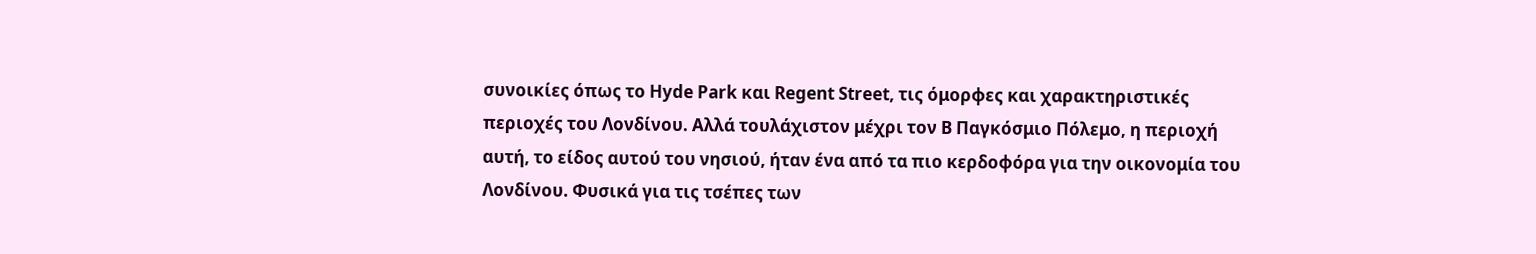συνοικίες όπως το Hyde Park και Regent Street, τις όμορφες και χαρακτηριστικές περιοχές του Λονδίνου. Αλλά τουλάχιστον μέχρι τον Β Παγκόσμιο Πόλεμο, η περιοχή αυτή, το είδος αυτού του νησιού, ήταν ένα από τα πιο κερδοφόρα για την οικονομία του Λονδίνου. Φυσικά για τις τσέπες των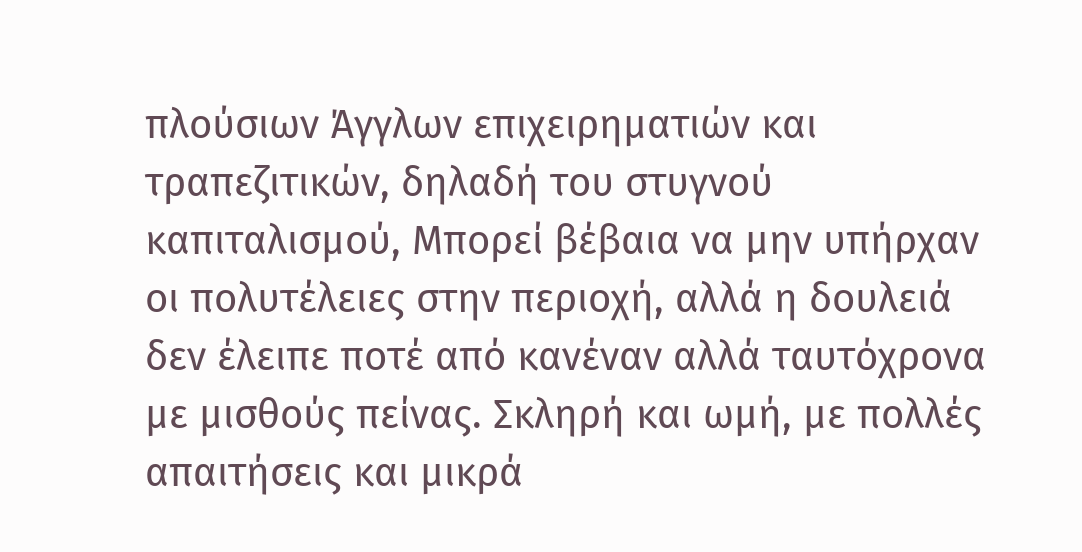πλούσιων Άγγλων επιχειρηματιών και τραπεζιτικών, δηλαδή του στυγνού καπιταλισμού, Μπορεί βέβαια να μην υπήρχαν οι πολυτέλειες στην περιοχή, αλλά η δουλειά δεν έλειπε ποτέ από κανέναν αλλά ταυτόχρονα με μισθούς πείνας. Σκληρή και ωμή, με πολλές απαιτήσεις και μικρά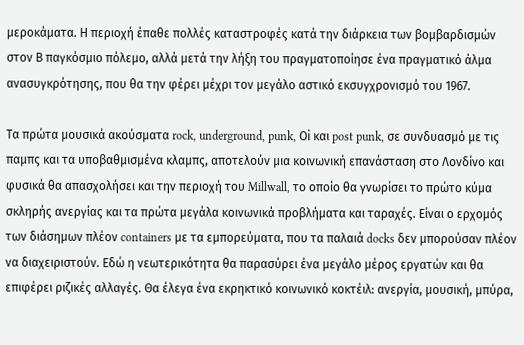μεροκάματα. Η περιοχή έπαθε πολλές καταστροφές κατά την διάρκεια των βομβαρδισμών στον Β παγκόσμιο πόλεμο, αλλά μετά την λήξη του πραγματοποίησε ένα πραγματικό άλμα ανασυγκρότησης, που θα την φέρει μέχρι τον μεγάλο αστικό εκσυγχρονισμό του 1967.

Τα πρώτα μουσικά ακούσματα rock, underground, punk, Οi και post punk, σε συνδυασμό με τις παμπς και τα υποβαθμισμένα κλαμπς, αποτελούν μια κοινωνική επανάσταση στο Λονδίνο και φυσικά θα απασχολήσει και την περιοχή του Millwall, το οποίο θα γνωρίσει το πρώτο κύμα σκληρής ανεργίας και τα πρώτα μεγάλα κοινωνικά προβλήματα και ταραχές. Είναι ο ερχομός των διάσημων πλέον containers με τα εμπορεύματα, που τα παλαιά docks δεν μπορούσαν πλέον να διαχειριστούν. Εδώ η νεωτερικότητα θα παρασύρει ένα μεγάλο μέρος εργατών και θα επιφέρει ριζικές αλλαγές. Θα έλεγα ένα εκρηκτικό κοινωνικό κοκτέιλ: ανεργία, μουσική, μπύρα,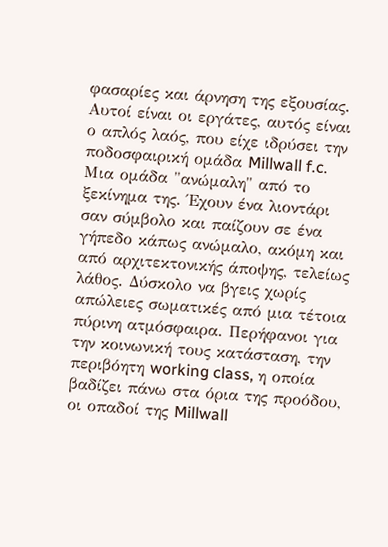φασαρίες και άρνηση της εξουσίας. Αυτοί είναι οι εργάτες, αυτός είναι ο απλός λαός, που είχε ιδρύσει την ποδοσφαιρική ομάδα Millwall f.c. Μια ομάδα "ανώμαλη" από το ξεκίνημα της. Έχουν ένα λιοντάρι σαν σύμβολο και παίζουν σε ένα γήπεδο κάπως ανώμαλο, ακόμη και από αρχιτεκτονικής άποψης, τελείως λάθος. Δύσκολο να βγεις χωρίς απώλειες σωματικές από μια τέτοια πύρινη ατμόσφαιρα. Περήφανοι για την κοινωνική τους κατάσταση, την περιβόητη working class, η οποία βαδίζει πάνω στα όρια της προόδου, οι οπαδοί της Millwall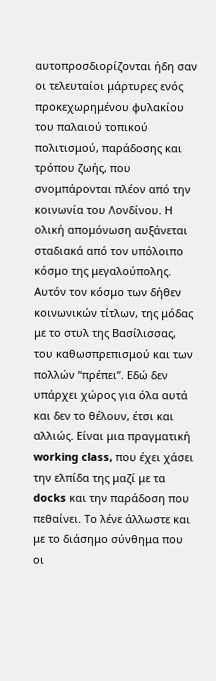αυτοπροσδιορίζονται ήδη σαν οι τελευταίοι μάρτυρες ενός προκεχωρημένου φυλακίου του παλαιού τοπικού πολιτισμού, παράδοσης και τρόπου ζωής, που σνομπάρονται πλέον από την κοινωνία του Λονδίνου. Η ολική απομόνωση αυξάνεται σταδιακά από τον υπόλοιπο κόσμο της μεγαλούπολης. Αυτόν τον κόσμο των δήθεν κοινωνικών τίτλων, της μόδας με το στυλ της Βασίλισσας, του καθωσπρεπισμού και των πολλών “πρέπει”. Εδώ δεν υπάρχει χώρος για όλα αυτά και δεν το θέλουν, έτσι και αλλιώς. Είναι μια πραγματική working class, που έχει χάσει την ελπίδα της μαζί με τα docks και την παράδοση που πεθαίνει. Το λένε άλλωστε και με το διάσημο σύνθημα που οι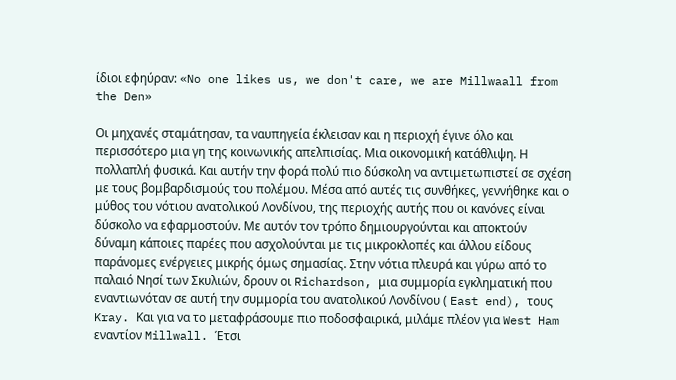ίδιοι εφηύραν: «No one likes us, we don't care, we are Millwaall from the Den»

Οι μηχανές σταμάτησαν, τα ναυπηγεία έκλεισαν και η περιοχή έγινε όλο και περισσότερο μια γη της κοινωνικής απελπισίας. Μια οικονομική κατάθλιψη. Η πολλαπλή φυσικά. Και αυτήν την φορά πολύ πιο δύσκολη να αντιμετωπιστεί σε σχέση με τους βομβαρδισμούς του πολέμου. Μέσα από αυτές τις συνθήκες, γεννήθηκε και ο μύθος του νότιου ανατολικού Λονδίνου, της περιοχής αυτής που οι κανόνες είναι δύσκολο να εφαρμοστούν. Με αυτόν τον τρόπο δημιουργούνται και αποκτούν δύναμη κάποιες παρέες που ασχολούνται με τις μικροκλοπές και άλλου είδους παράνομες ενέργειες μικρής όμως σημασίας. Στην νότια πλευρά και γύρω από το παλαιό Νησί των Σκυλιών, δρουν οι Richardson, μια συμμορία εγκληματική που εναντιωνόταν σε αυτή την συμμορία του ανατολικού Λονδίνου ( East end), τους Kray. Kαι για να το μεταφράσουμε πιο ποδοσφαιρικά, μιλάμε πλέον για West Ham εναντίον Millwall. Έτσι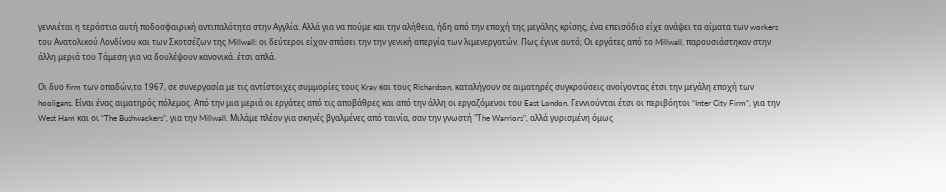γεννιέται η τεράστια αυτή ποδοσφαιρική αντιπαλότητα στην Αγγλία. Αλλά για να πούμε και την αλήθεια, ήδη από την εποχή της μεγάλης κρίσης, ένα επεισόδιο είχε ανάψει τα αίματα των workers του Ανατολικού Λονδίνου και των Σκοτσέζων της Millwall: οι δεύτεροι είχαν σπάσει την την γενική απεργία των λιμενεργατών. Πως έγινε αυτό; Οι εργάτες από το Millwall, παρουσιάστηκαν στην άλλη μεριά του Τάμεση για να δουλέψουν κανονικά..έτσι απλά.

Οι δυο firm των οπαδών,το 1967, σε συνεργασία με τις αντίστοιχες συμμορίες τους Kray και τους Richardson, καταλήγουν σε αιματηρές συγκρούσεις ανοίγοντας έτσι την μεγάλη εποχή των hooligans. Είναι ένας αιματηρός πόλεμος. Από την μια μεριά οι εργάτες από τις αποβάθρες και από την άλλη οι εργαζόμενοι του East London. Γεννιούνται έτσι οι περιβόητοι “Inter City Firm”, για την West Ham και οι “The Bushwackers”, για την Millwall. Mιλάμε πλέον για σκηνές βγαλμένες από ταινία, σαν την γνωστή "Τhe Warriors", αλλά γυρισμένη όμως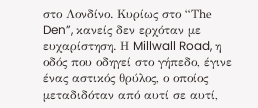στο Λονδίνο. Κυρίως στο “Τhe Den”, κανείς δεν ερχόταν με ευχαρίστηση. Η Millwall Road, η οδός που οδηγεί στο γήπεδο, έγινε ένας αστικός θρύλος, ο οποίος μεταδιδόταν από αυτί σε αυτί,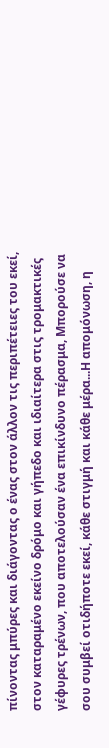πίνοντας μπύρες και διάγοντας ο ένας στον άλλον τις περιπέτειες του εκεί, στον καταραμένο εκείνο δρόμο και γήπεδο και ιδιαίτερα στις τρομακτικές γέφυρες τρένων, που αποτελούσαν ένα επικίνδυνο πέρασμα, Μπορούσε να σου συμβεί οτιδήποτε εκεί, κάθε στιγμή και κάθε μέρα...Η απομόνωση, η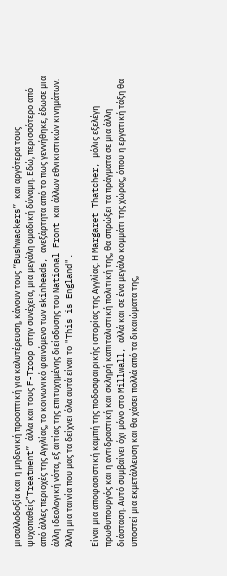μισαλλοδοξία και η μηδενική προοπτική για καλυτέρευση, κάνουν τους “Bushwackers” και αργότερα τους ψυχοπαθείς”Treatment” άλλα και τους F-Troop στην συνέχεια, μια μεγάλη ομαδική δύναμη. Εδώ, περισσότερο από από άλλες περιοχές της Αγγλίας, το κοινωνικό φαινόμενο των skinheads, ανεξάρτητα από το πως γεννήθηκε, έδωσε μια άλλη ιδεολογική νότα, εξ αιτίας της επιτυχημένης διείσδυσης του National Front και άλλων εθνικιστικών κινημάτων. Άλλη μια ταινία που μας τα δείχνει όλα αυτά είναι το "This is England".

Είναι μια αποφασιστική καμπή της ποδοσφαιρικής ιστορίας της Αγγλίας. Η Margaret Thatcher, μόλις εξελέγη πρωθυπουργός και η αντιδραστική και σκληρή καπιταλιστική πολιτική της, θα σπρώξει τα πράγματα σε μια άλλη διάσταση. Αυτό συμβαίνει όχι μόνο στο Millwall, αλλά και σε ένα μεγάλο κομμάτι της χώρας, όπου η εργατική τάξη θα υποστεί μια εκμετάλλευση και θα χάσει πολλά από τα δικαιώματα της,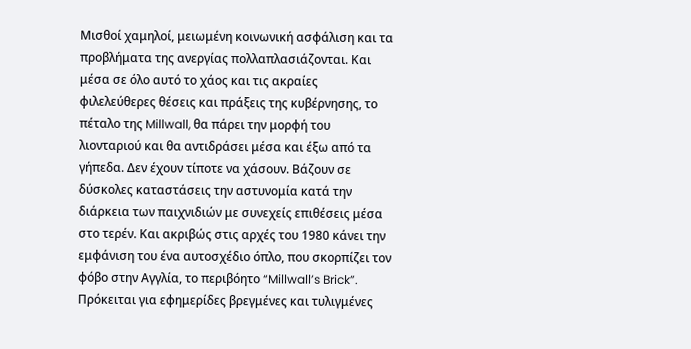Μισθοί χαμηλοί, μειωμένη κοινωνική ασφάλιση και τα προβλήματα της ανεργίας πολλαπλασιάζονται. Και μέσα σε όλο αυτό το χάος και τις ακραίες φιλελεύθερες θέσεις και πράξεις της κυβέρνησης, το πέταλο της Millwall, θα πάρει την μορφή του λιονταριού και θα αντιδράσει μέσα και έξω από τα γήπεδα. Δεν έχουν τίποτε να χάσουν. Βάζουν σε δύσκολες καταστάσεις την αστυνομία κατά την διάρκεια των παιχνιδιών με συνεχείς επιθέσεις μέσα στο τερέν. Και ακριβώς στις αρχές του 1980 κάνει την εμφάνιση του ένα αυτοσχέδιο όπλο, που σκορπίζει τον φόβο στην Αγγλία, το περιβόητο “Millwall’s Brick”. Πρόκειται για εφημερίδες βρεγμένες και τυλιγμένες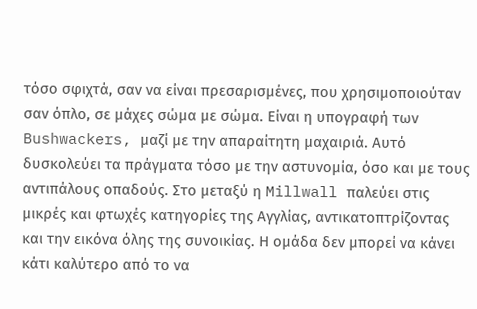τόσο σφιχτά, σαν να είναι πρεσαρισμένες, που χρησιμοποιούταν σαν όπλο, σε μάχες σώμα με σώμα. Είναι η υπογραφή των Bushwackers, μαζί με την απαραίτητη μαχαιριά. Αυτό δυσκολεύει τα πράγματα τόσο με την αστυνομία, όσο και με τους αντιπάλους οπαδούς. Στο μεταξύ η Millwall παλεύει στις μικρές και φτωχές κατηγορίες της Αγγλίας, αντικατοπτρίζοντας και την εικόνα όλης της συνοικίας. Η ομάδα δεν μπορεί να κάνει κάτι καλύτερο από το να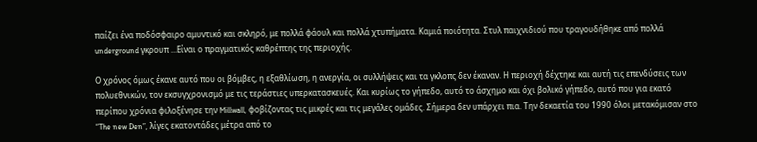παίζει ένα ποδόσφαιρο αμυντικό και σκληρό, με πολλά φάουλ και πολλά χτυπήματα. Καμιά ποιότητα. Στυλ παιχνιδιού που τραγουδήθηκε από πολλά underground γκρουπ ...Είναι ο πραγματικός καθρέπτης της περιοχής.

Ο χρόνος όμως έκανε αυτό που οι βόμβες, η εξαθλίωση, η ανεργία, οι συλλήψεις και τα γκλοπς δεν έκαναν. Η περιοχή δέχτηκε και αυτή τις επενδύσεις των πολυεθνικών, τον εκσυγχρονισμό με τις τεράστιες υπερκατασκευές. Και κυρίως το γήπεδο, αυτό το άσχημο και όχι βολικό γήπεδο, αυτό που για εκατό περίπου χρόνια φιλοξένησε την Millwall, φοβίζοντας τις μικρές και τις μεγάλες ομάδες. Σήμερα δεν υπάρχει πια. Την δεκαετία του 1990 όλοι μετακόμισαν στο “The new Den”, λίγες εκατοντάδες μέτρα από το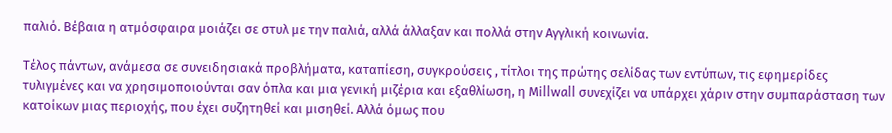παλιό. Βέβαια η ατμόσφαιρα μοιάζει σε στυλ με την παλιά, αλλά άλλαξαν και πολλά στην Αγγλική κοινωνία.

Τέλος πάντων, ανάμεσα σε συνειδησιακά προβλήματα, καταπίεση, συγκρούσεις , τίτλοι της πρώτης σελίδας των εντύπων, τις εφημερίδες τυλιγμένες και να χρησιμοποιούνται σαν όπλα και μια γενική μιζέρια και εξαθλίωση, η Μillwall συνεχίζει να υπάρχει χάριν στην συμπαράσταση των κατοίκων μιας περιοχής, που έχει συζητηθεί και μισηθεί. Αλλά όμως που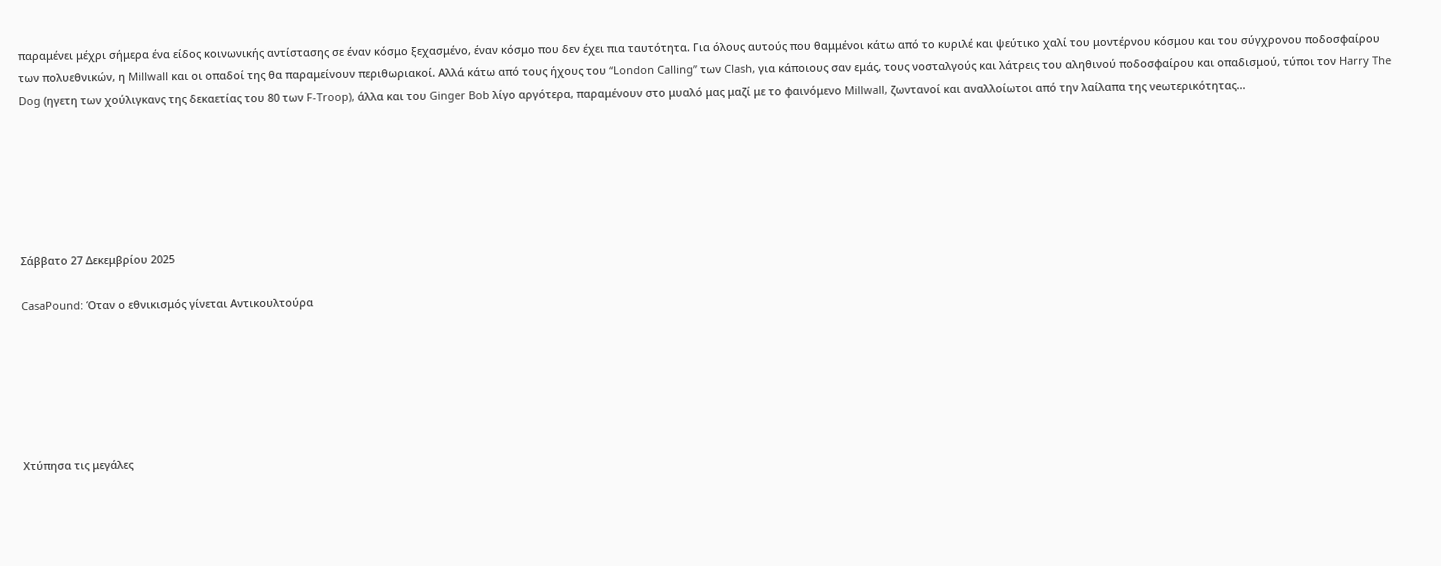παραμένει μέχρι σήμερα ένα είδος κοινωνικής αντίστασης σε έναν κόσμο ξεχασμένο, έναν κόσμο που δεν έχει πια ταυτότητα. Για όλους αυτούς που θαμμένοι κάτω από το κυριλέ και ψεύτικο χαλί του μοντέρνου κόσμου και του σύγχρονου ποδοσφαίρου των πολυεθνικών, η Millwall και οι οπαδοί της θα παραμείνουν περιθωριακοί. Αλλά κάτω από τους ήχους του “London Calling” των Clash, για κάποιους σαν εμάς, τους νοσταλγούς και λάτρεις του αληθινού ποδοσφαίρου και οπαδισμού, τύποι τον Harry The Dog (ηγετη των χούλιγκανς της δεκαετίας του 80 των F-Troop), άλλα και του Ginger Bob λίγο αργότερα, παραμένουν στο μυαλό μας μαζί με το φαινόμενο Millwall, ζωντανοί και αναλλοίωτοι από την λαίλαπα της νeωτερικότητας...






Σάββατο 27 Δεκεμβρίου 2025

CasaPound: Όταν ο εθνικισμός γίνεται Αντικουλτούρα






Χτύπησα τις μεγάλες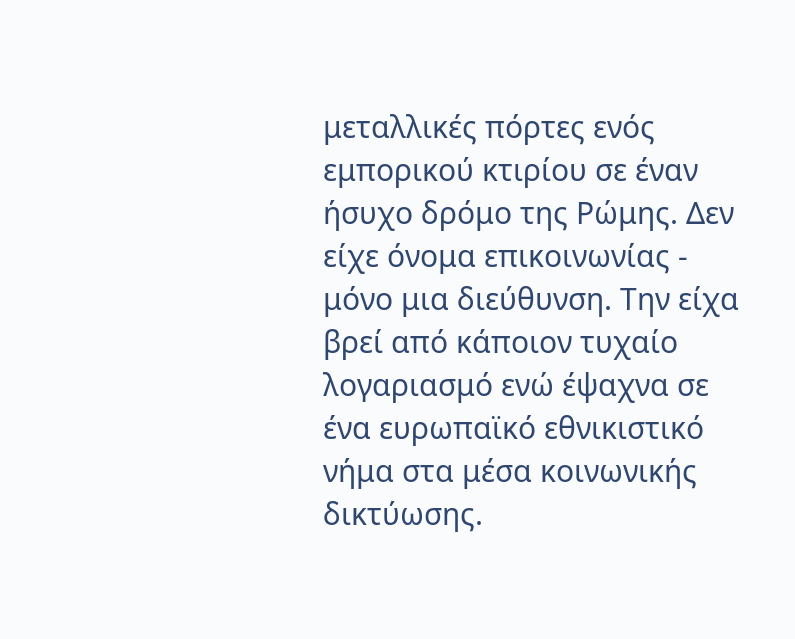μεταλλικές πόρτες ενός εμπορικού κτιρίου σε έναν ήσυχο δρόμο της Ρώμης. Δεν είχε όνομα επικοινωνίας - μόνο μια διεύθυνση. Την είχα βρεί από κάποιον τυχαίο λογαριασμό ενώ έψαχνα σε ένα ευρωπαϊκό εθνικιστικό νήμα στα μέσα κοινωνικής δικτύωσης.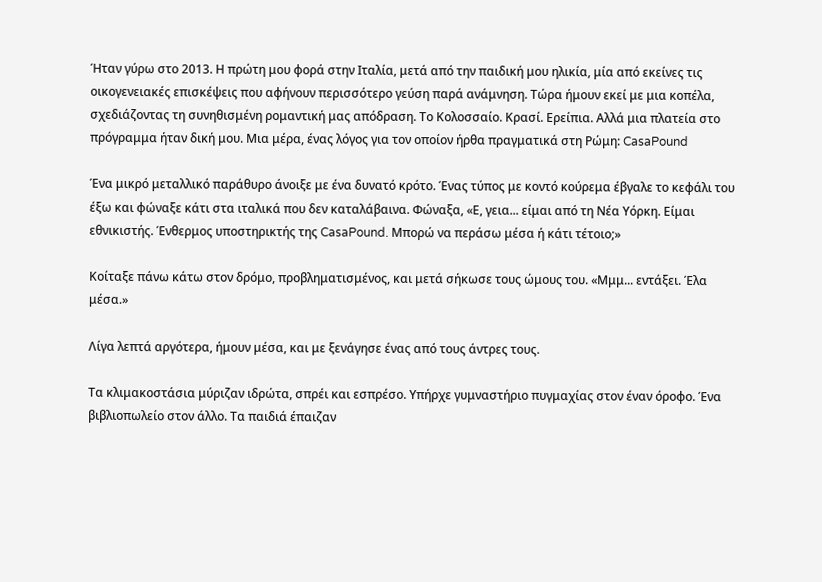Ήταν γύρω στο 2013. Η πρώτη μου φορά στην Ιταλία, μετά από την παιδική μου ηλικία, μία από εκείνες τις οικογενειακές επισκέψεις που αφήνουν περισσότερο γεύση παρά ανάμνηση. Τώρα ήμουν εκεί με μια κοπέλα, σχεδιάζοντας τη συνηθισμένη ρομαντική μας απόδραση. Το Κολοσσαίο. Κρασί. Ερείπια. Αλλά μια πλατεία στο πρόγραμμα ήταν δική μου. Μια μέρα, ένας λόγος για τον οποίον ήρθα πραγματικά στη Ρώμη: CasaPound

Ένα μικρό μεταλλικό παράθυρο άνοιξε με ένα δυνατό κρότο. Ένας τύπος με κοντό κούρεμα έβγαλε το κεφάλι του έξω και φώναξε κάτι στα ιταλικά που δεν καταλάβαινα. Φώναξα, «Ε, γεια... είμαι από τη Νέα Υόρκη. Είμαι εθνικιστής. Ένθερμος υποστηρικτής της CasaPound. Μπορώ να περάσω μέσα ή κάτι τέτοιο;»

Κοίταξε πάνω κάτω στον δρόμο, προβληματισμένος, και μετά σήκωσε τους ώμους του. «Μμμ... εντάξει. Έλα μέσα.»

Λίγα λεπτά αργότερα, ήμουν μέσα, και με ξενάγησε ένας από τους άντρες τους.

Τα κλιμακοστάσια μύριζαν ιδρώτα, σπρέι και εσπρέσο. Υπήρχε γυμναστήριο πυγμαχίας στον έναν όροφο. Ένα βιβλιοπωλείο στον άλλο. Τα παιδιά έπαιζαν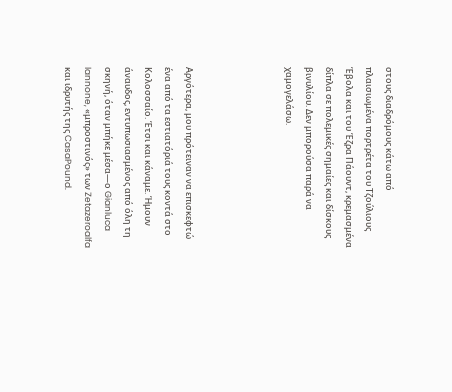στους διαδρόμους κάτω από πλαισιωμένα πορτρέτα του Τζούλιους Έβολα και του Έζρα Πάουντ, κρεμασμένα δίπλα σε πολεμικές σημαίες και δίσκους βινυλίου. Δεν μπορούσα παρά να χαμογελάσω.




Αργότερα, μου πρότειναν να επισκεφτώ ένα από τα εστιατόριά τους κοντά στο Κολοσσαίο. Έτσι και κάναμε. Ήμουν άναυδος, εντυπωσιασμένος από όλη τη σκηνή, όταν μπήκε μέσα—ο Gianluca Iannone, «μπροστινός» των Zetazeroalfa και ιδρυτής της CasaPound.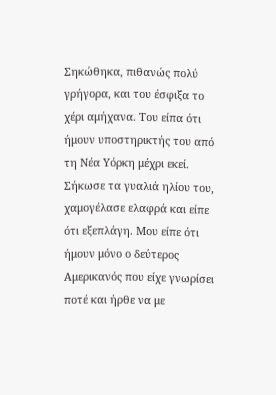Σηκώθηκα, πιθανώς πολύ γρήγορα, και του έσφιξα το χέρι αμήχανα. Του είπα ότι ήμουν υποστηρικτής του από τη Νέα Υόρκη μέχρι εκεί. Σήκωσε τα γυαλιά ηλίου του, χαμογέλασε ελαφρά και είπε ότι εξεπλάγη. Μου είπε ότι ήμουν μόνο ο δεύτερος Αμερικανός που είχε γνωρίσει ποτέ και ήρθε να με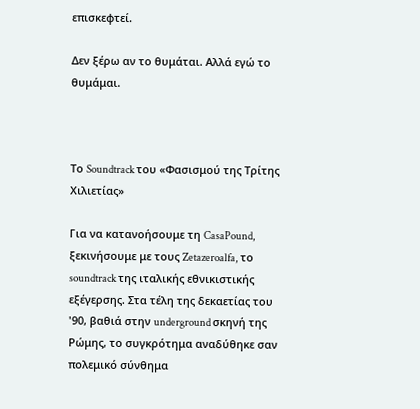επισκεφτεί.

Δεν ξέρω αν το θυμάται. Αλλά εγώ το θυμάμαι.



Το Soundtrack του «Φασισμού της Τρίτης Χιλιετίας»

Για να κατανοήσουμε τη CasaPound, ξεκινήσουμε με τους Zetazeroalfa, το soundtrack της ιταλικής εθνικιστικής εξέγερσης. Στα τέλη της δεκαετίας του '90, βαθιά στην underground σκηνή της Ρώμης, το συγκρότημα αναδύθηκε σαν πολεμικό σύνθημα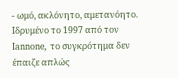- ωμό, ακλόνητο, αμετανόητο. Ιδρυμένο το 1997 από τον Iannone, το συγκρότημα δεν έπαιζε απλώς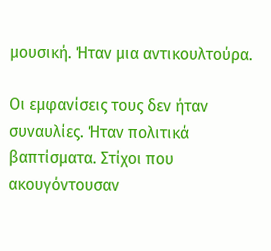μουσική. Ήταν μια αντικουλτούρα.

Οι εμφανίσεις τους δεν ήταν συναυλίες. Ήταν πολιτικά βαπτίσματα. Στίχοι που ακουγόντουσαν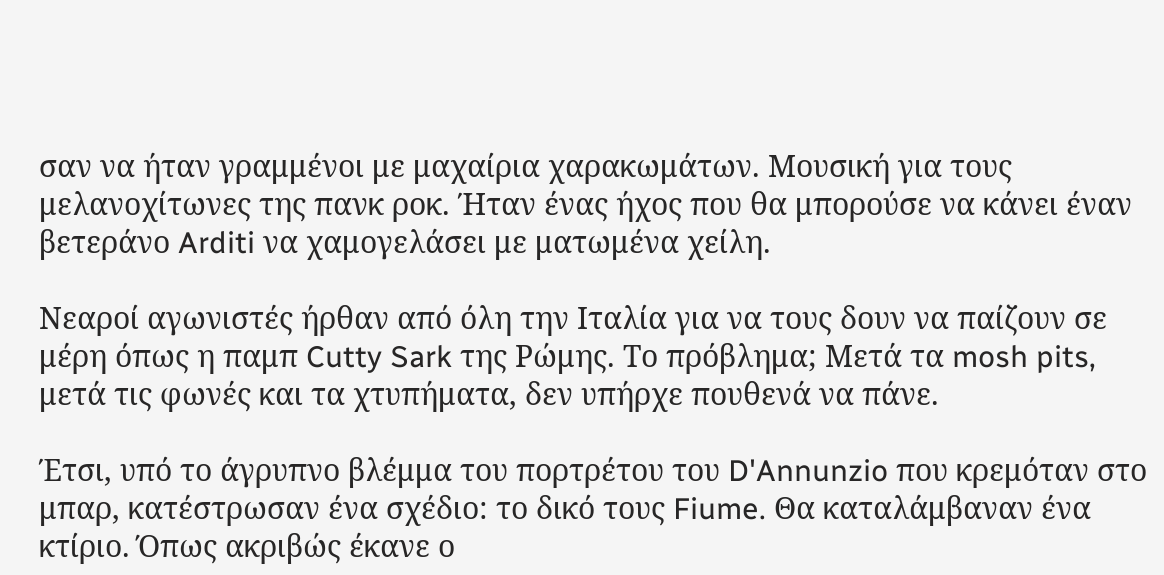σαν να ήταν γραμμένοι με μαχαίρια χαρακωμάτων. Μουσική για τους μελανοχίτωνες της πανκ ροκ. Ήταν ένας ήχος που θα μπορούσε να κάνει έναν βετεράνο Arditi να χαμογελάσει με ματωμένα χείλη.

Νεαροί αγωνιστές ήρθαν από όλη την Ιταλία για να τους δουν να παίζουν σε μέρη όπως η παμπ Cutty Sark της Ρώμης. Το πρόβλημα; Μετά τα mosh pits, μετά τις φωνές και τα χτυπήματα, δεν υπήρχε πουθενά να πάνε.

Έτσι, υπό το άγρυπνο βλέμμα του πορτρέτου του D'Annunzio που κρεμόταν στο μπαρ, κατέστρωσαν ένα σχέδιο: το δικό τους Fiume. Θα καταλάμβαναν ένα κτίριο. Όπως ακριβώς έκανε ο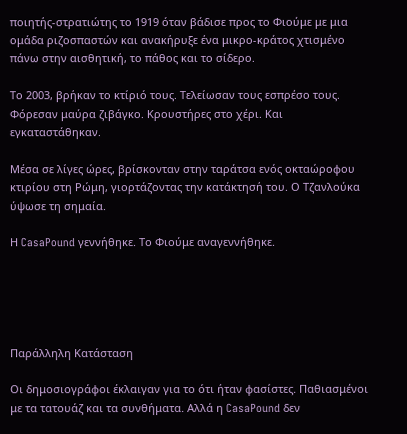ποιητής-στρατιώτης το 1919 όταν βάδισε προς το Φιούμε με μια ομάδα ριζοσπαστών και ανακήρυξε ένα μικρο-κράτος χτισμένο πάνω στην αισθητική, το πάθος και το σίδερο.

Το 2003, βρήκαν το κτίριό τους. Τελείωσαν τους εσπρέσο τους. Φόρεσαν μαύρα ζιβάγκο. Κρουστήρες στο χέρι. Και εγκαταστάθηκαν.

Μέσα σε λίγες ώρες, βρίσκονταν στην ταράτσα ενός οκταώροφου κτιρίου στη Ρώμη, γιορτάζοντας την κατάκτησή του. Ο Τζανλούκα ύψωσε τη σημαία.

Η CasaPound γεννήθηκε. Το Φιούμε αναγεννήθηκε.





Παράλληλη Κατάσταση

Οι δημοσιογράφοι έκλαιγαν για το ότι ήταν φασίστες. Παθιασμένοι με τα τατουάζ και τα συνθήματα. Αλλά η CasaPound δεν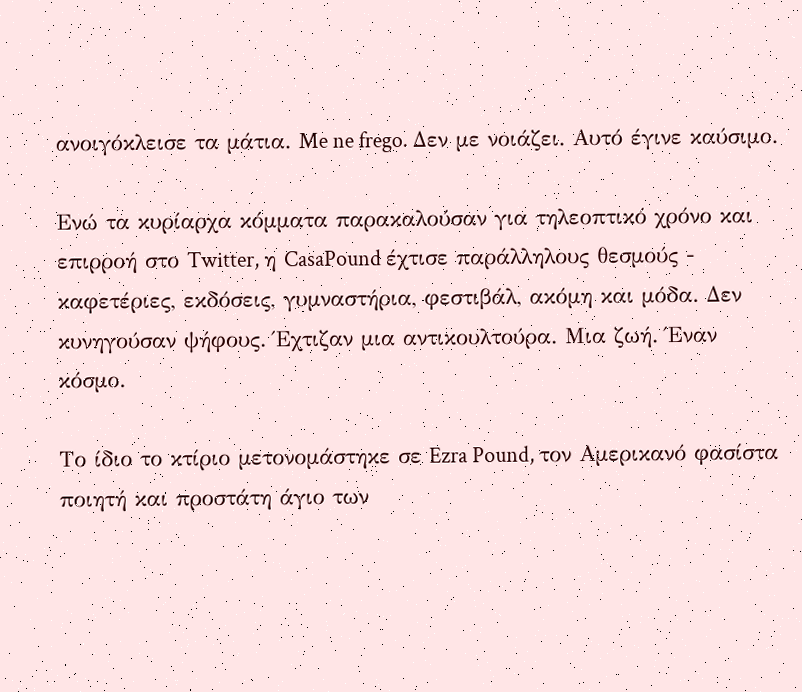ανοιγόκλεισε τα μάτια. Me ne frego. Δεν με νοιάζει. Αυτό έγινε καύσιμο.

Ενώ τα κυρίαρχα κόμματα παρακαλούσαν για τηλεοπτικό χρόνο και επιρροή στο Twitter, η CasaPound έχτισε παράλληλους θεσμούς - καφετέριες, εκδόσεις, γυμναστήρια, φεστιβάλ, ακόμη και μόδα. Δεν κυνηγούσαν ψήφους. Έχτιζαν μια αντικουλτούρα. Μια ζωή. Έναν κόσμο.

Το ίδιο το κτίριο μετονομάστηκε σε Ezra Pound, τον Αμερικανό φασίστα ποιητή και προστάτη άγιο των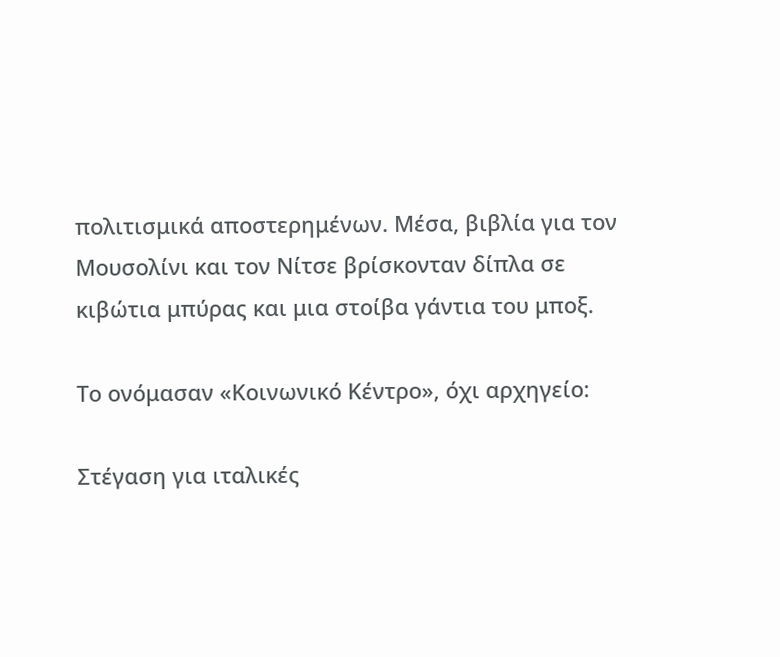πολιτισμικά αποστερημένων. Μέσα, βιβλία για τον Μουσολίνι και τον Νίτσε βρίσκονταν δίπλα σε κιβώτια μπύρας και μια στοίβα γάντια του μποξ.

Το ονόμασαν «Κοινωνικό Κέντρο», όχι αρχηγείο:

Στέγαση για ιταλικές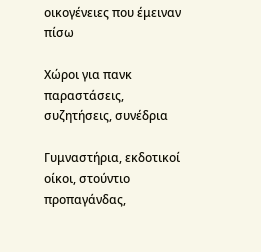οικογένειες που έμειναν πίσω

Χώροι για πανκ παραστάσεις, συζητήσεις, συνέδρια

Γυμναστήρια, εκδοτικοί οίκοι, στούντιο προπαγάνδας,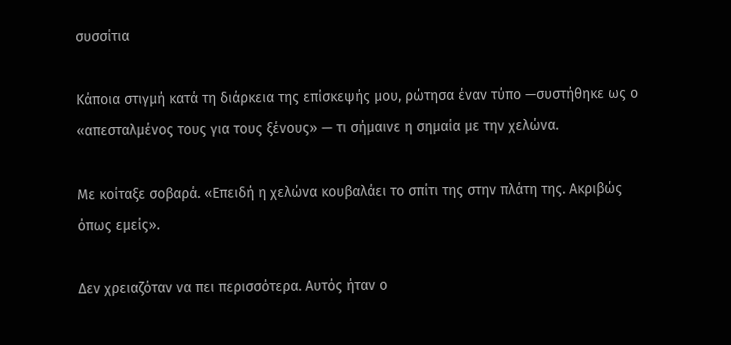συσσίτια

Κάποια στιγμή κατά τη διάρκεια της επίσκεψής μου, ρώτησα έναν τύπο —συστήθηκε ως ο «απεσταλμένος τους για τους ξένους» — τι σήμαινε η σημαία με την χελώνα.

Με κοίταξε σοβαρά. «Επειδή η χελώνα κουβαλάει το σπίτι της στην πλάτη της. Ακριβώς όπως εμείς».

Δεν χρειαζόταν να πει περισσότερα. Αυτός ήταν ο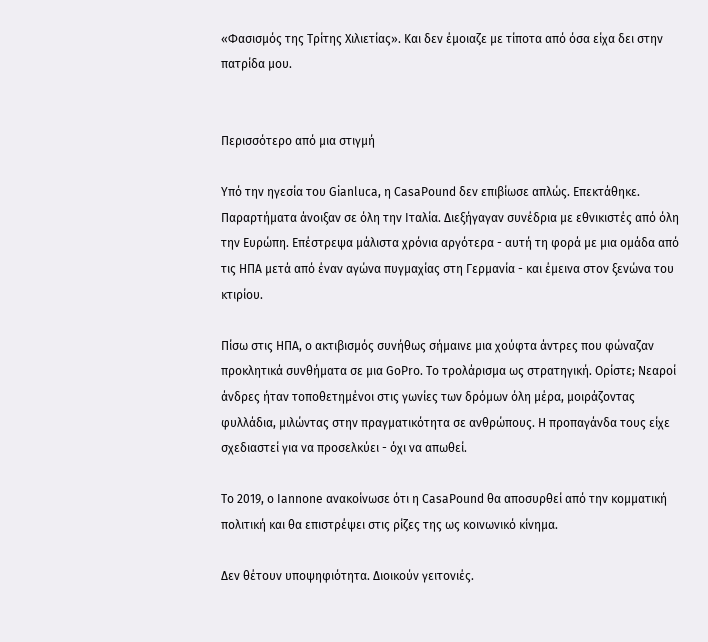«Φασισμός της Τρίτης Χιλιετίας». Και δεν έμοιαζε με τίποτα από όσα είχα δει στην πατρίδα μου.


Περισσότερο από μια στιγμή

Υπό την ηγεσία του Gianluca, η CasaPound δεν επιβίωσε απλώς. Επεκτάθηκε. Παραρτήματα άνοιξαν σε όλη την Ιταλία. Διεξήγαγαν συνέδρια με εθνικιστές από όλη την Ευρώπη. Επέστρεψα μάλιστα χρόνια αργότερα - αυτή τη φορά με μια ομάδα από τις ΗΠΑ μετά από έναν αγώνα πυγμαχίας στη Γερμανία - και έμεινα στον ξενώνα του κτιρίου.

Πίσω στις ΗΠΑ, ο ακτιβισμός συνήθως σήμαινε μια χούφτα άντρες που φώναζαν προκλητικά συνθήματα σε μια GoPro. Το τρολάρισμα ως στρατηγική. Ορίστε; Νεαροί άνδρες ήταν τοποθετημένοι στις γωνίες των δρόμων όλη μέρα, μοιράζοντας φυλλάδια, μιλώντας στην πραγματικότητα σε ανθρώπους. Η προπαγάνδα τους είχε σχεδιαστεί για να προσελκύει - όχι να απωθεί.

Το 2019, ο Iannone ανακοίνωσε ότι η CasaPound θα αποσυρθεί από την κομματική πολιτική και θα επιστρέψει στις ρίζες της ως κοινωνικό κίνημα.

Δεν θέτουν υποψηφιότητα. Διοικούν γειτονιές.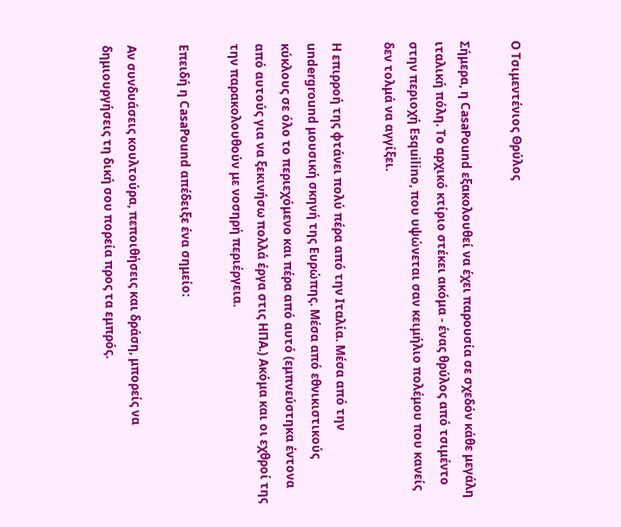Ο Τσιμεντένιος Θρύλος

Σήμερα, η CasaPound εξακολουθεί να έχει παρουσία σε σχεδόν κάθε μεγάλη ιταλική πόλη. Το αρχικό κτίριο στέκει ακόμα - ένας θρύλος από τσιμέντο στην περιοχή Esquilino, που υψώνεται σαν κειμήλιο πολέμου που κανείς δεν τολμά να αγγίξει.

Η επιρροή της φτάνει πολύ πέρα από την Ιταλία. Μέσα από την underground μουσική σκηνή της Ευρώπης. Μέσα από εθνικιστικούς κύκλους σε όλο το περιεχόμενο και πέρα από αυτό (εμπνεύστηκα έντονα από αυτούς για να ξεκινήσω πολλά έργα στις ΗΠΑ.) Ακόμα και οι εχθροί της την παρακολουθούν με νοσηρή περιέργεια.

Επειδή η CasaPound απέδειξε ένα σημείο:

Αν συνδυάσεις κουλτούρα, πεποιθήσεις και δράση, μπορείς να δημιουργήσεις τη δική σου πορεία προς τα εμπρός.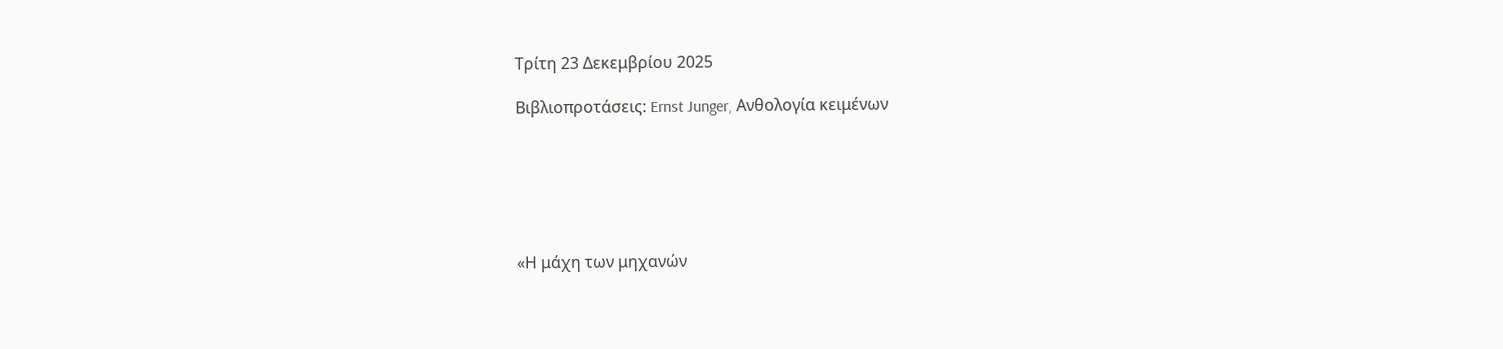Τρίτη 23 Δεκεμβρίου 2025

Βιβλιοπροτάσεις: Ernst Junger, Ανθολογία κειμένων






«Η μάχη των μηχανών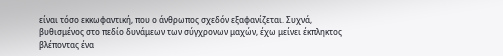είναι τόσο εκκωφαντική, που ο άνθρωπος σχεδόν εξαφανίζεται. Συχνά, βυθισμένος στο πεδίο δυνάμεων των σύγχρονων μαχών, έχω μείνει έκπληκτος βλέποντας ένα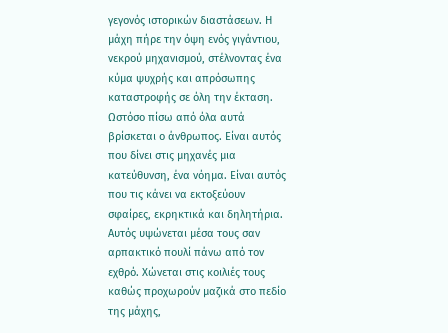γεγονός ιστορικών διαστάσεων. Η μάχη πήρε την όψη ενός γιγάντιου, νεκρού μηχανισμού, στέλνοντας ένα κύμα ψυχρής και απρόσωπης καταστροφής σε όλη την έκταση. Ωστόσο πίσω από όλα αυτά βρίσκεται ο άνθρωπος. Είναι αυτός που δίνει στις μηχανές μια κατεύθυνση, ένα νόημα. Είναι αυτός που τις κάνει να εκτοξεύουν σφαίρες, εκρηκτικά και δηλητήρια. Αυτός υψώνεται μέσα τους σαν αρπακτικό πουλί πάνω από τον εχθρό. Χώνεται στις κοιλιές τους καθώς προχωρούν μαζικά στο πεδίο της μάχης,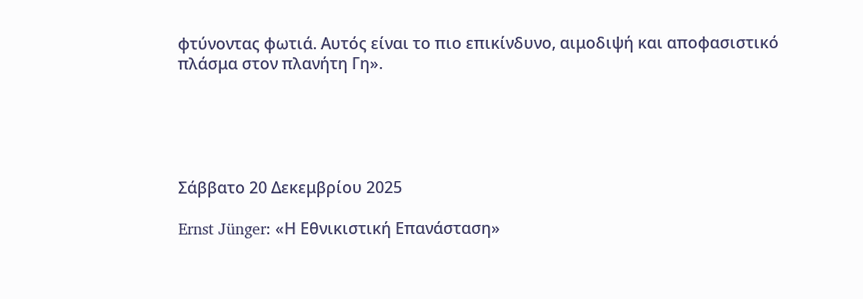φτύνοντας φωτιά. Αυτός είναι το πιο επικίνδυνο, αιμοδιψή και αποφασιστικό πλάσμα στον πλανήτη Γη».





Σάββατο 20 Δεκεμβρίου 2025

Ernst Jünger: «Η Εθνικιστική Επανάσταση»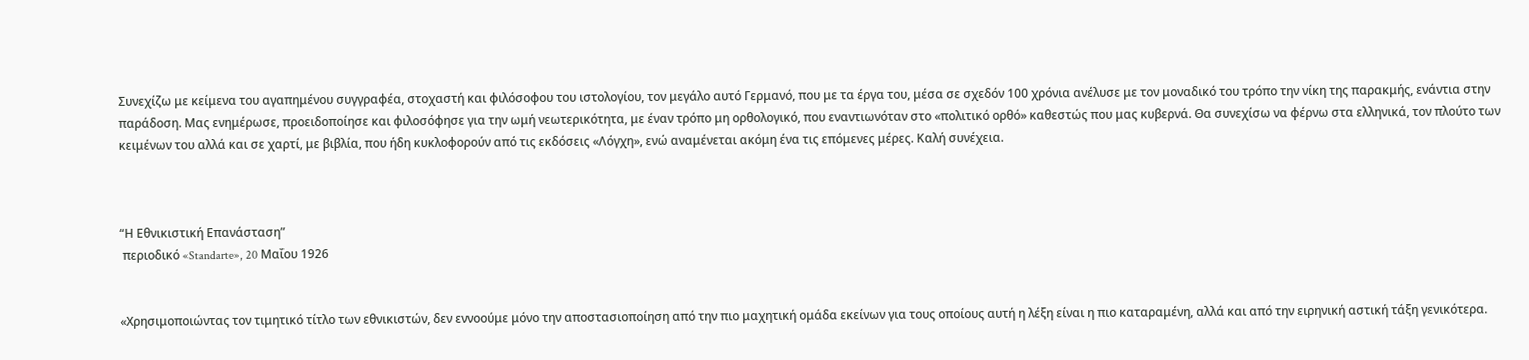Συνεχίζω με κείμενα του αγαπημένου συγγραφέα, στοχαστή και φιλόσοφου του ιστολογίου, τον μεγάλο αυτό Γερμανό, που με τα έργα του, μέσα σε σχεδόν 100 χρόνια ανέλυσε με τον μοναδικό του τρόπο την νίκη της παρακμής, ενάντια στην παράδοση. Μας ενημέρωσε, προειδοποίησε και φιλοσόφησε για την ωμή νεωτερικότητα, με έναν τρόπο μη ορθολογικό, που εναντιωνόταν στο «πολιτικό ορθό» καθεστώς που μας κυβερνά. Θα συνεχίσω να φέρνω στα ελληνικά, τον πλούτο των κειμένων του αλλά και σε χαρτί, με βιβλία, που ήδη κυκλοφορούν από τις εκδόσεις «Λόγχη», ενώ αναμένεται ακόμη ένα τις επόμενες μέρες. Καλή συνέχεια.



“Η Εθνικιστική Επανάσταση”
 περιοδικό «Standarte», 20 Μαΐου 1926


«Χρησιμοποιώντας τον τιμητικό τίτλο των εθνικιστών, δεν εννοούμε μόνο την αποστασιοποίηση από την πιο μαχητική ομάδα εκείνων για τους οποίους αυτή η λέξη είναι η πιο καταραμένη, αλλά και από την ειρηνική αστική τάξη γενικότερα.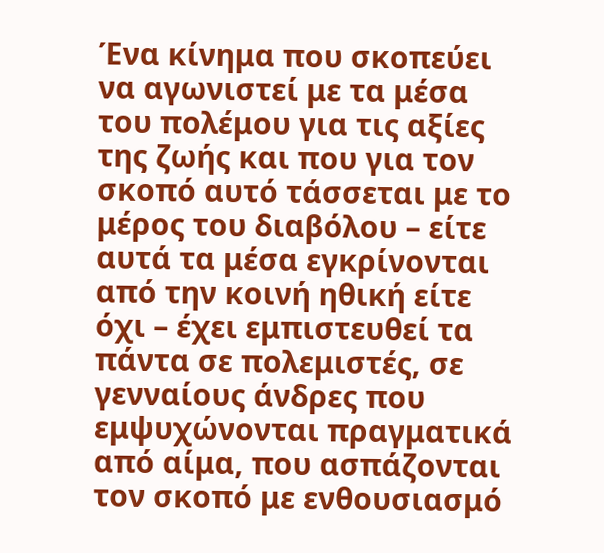Ένα κίνημα που σκοπεύει να αγωνιστεί με τα μέσα του πολέμου για τις αξίες της ζωής και που για τον σκοπό αυτό τάσσεται με το μέρος του διαβόλου – είτε αυτά τα μέσα εγκρίνονται από την κοινή ηθική είτε όχι – έχει εμπιστευθεί τα πάντα σε πολεμιστές, σε γενναίους άνδρες που εμψυχώνονται πραγματικά από αίμα, που ασπάζονται τον σκοπό με ενθουσιασμό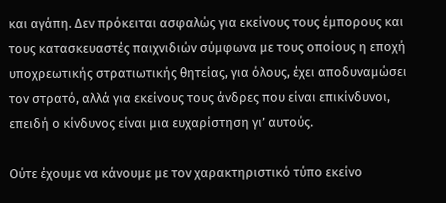και αγάπη. Δεν πρόκειται ασφαλώς για εκείνους τους έμπορους και τους κατασκευαστές παιχνιδιών σύμφωνα με τους οποίους η εποχή υποχρεωτικής στρατιωτικής θητείας, για όλους, έχει αποδυναμώσει τον στρατό, αλλά για εκείνους τους άνδρες που είναι επικίνδυνοι, επειδή ο κίνδυνος είναι μια ευχαρίστηση γι’ αυτούς.

Ούτε έχουμε να κάνουμε με τον χαρακτηριστικό τύπο εκείνο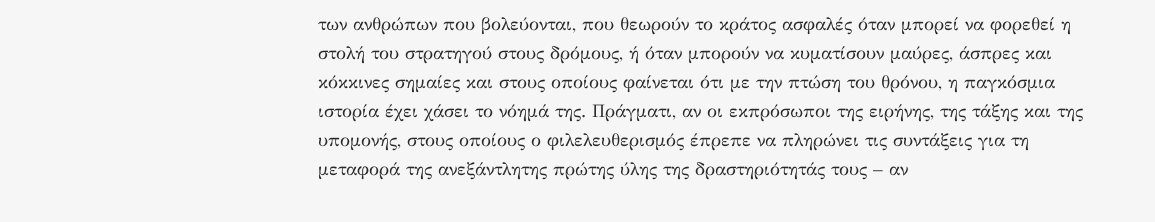των ανθρώπων που βολεύονται, που θεωρούν το κράτος ασφαλές όταν μπορεί να φορεθεί η στολή του στρατηγού στους δρόμους, ή όταν μπορούν να κυματίσουν μαύρες, άσπρες και κόκκινες σημαίες και στους οποίους φαίνεται ότι με την πτώση του θρόνου, η παγκόσμια ιστορία έχει χάσει το νόημά της. Πράγματι, αν οι εκπρόσωποι της ειρήνης, της τάξης και της υπομονής, στους οποίους ο φιλελευθερισμός έπρεπε να πληρώνει τις συντάξεις για τη μεταφορά της ανεξάντλητης πρώτης ύλης της δραστηριότητάς τους – αν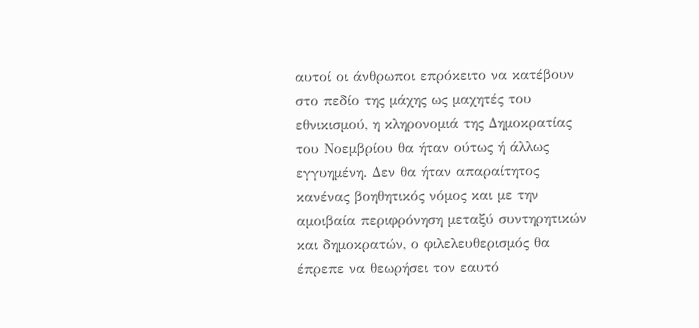αυτοί οι άνθρωποι επρόκειτο να κατέβουν στο πεδίο της μάχης ως μαχητές του εθνικισμού, η κληρονομιά της Δημοκρατίας του Νοεμβρίου θα ήταν ούτως ή άλλως εγγυημένη. Δεν θα ήταν απαραίτητος κανένας βοηθητικός νόμος και με την αμοιβαία περιφρόνηση μεταξύ συντηρητικών και δημοκρατών, ο φιλελευθερισμός θα έπρεπε να θεωρήσει τον εαυτό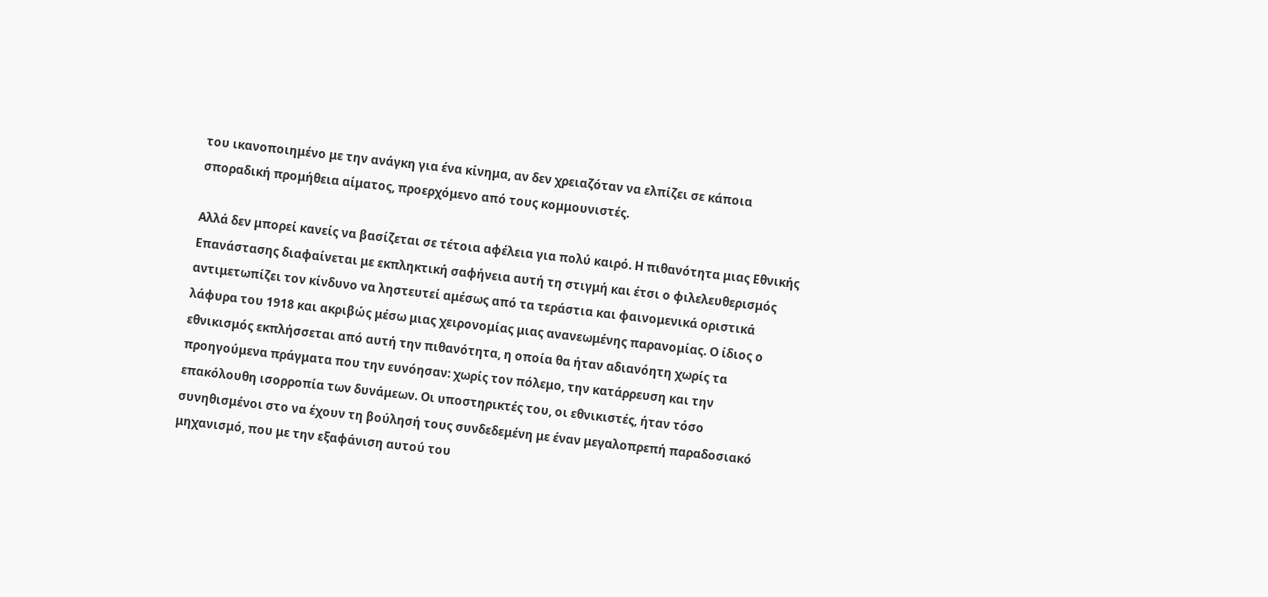του ικανοποιημένο με την ανάγκη για ένα κίνημα, αν δεν χρειαζόταν να ελπίζει σε κάποια σποραδική προμήθεια αίματος, προερχόμενο από τους κομμουνιστές.

Αλλά δεν μπορεί κανείς να βασίζεται σε τέτοια αφέλεια για πολύ καιρό. Η πιθανότητα μιας Εθνικής Επανάστασης διαφαίνεται με εκπληκτική σαφήνεια αυτή τη στιγμή και έτσι ο φιλελευθερισμός αντιμετωπίζει τον κίνδυνο να ληστευτεί αμέσως από τα τεράστια και φαινομενικά οριστικά λάφυρα του 1918 και ακριβώς μέσω μιας χειρονομίας μιας ανανεωμένης παρανομίας. Ο ίδιος ο εθνικισμός εκπλήσσεται από αυτή την πιθανότητα, η οποία θα ήταν αδιανόητη χωρίς τα προηγούμενα πράγματα που την ευνόησαν: χωρίς τον πόλεμο, την κατάρρευση και την επακόλουθη ισορροπία των δυνάμεων. Οι υποστηρικτές του, οι εθνικιστές, ήταν τόσο συνηθισμένοι στο να έχουν τη βούλησή τους συνδεδεμένη με έναν μεγαλοπρεπή παραδοσιακό μηχανισμό, που με την εξαφάνιση αυτού του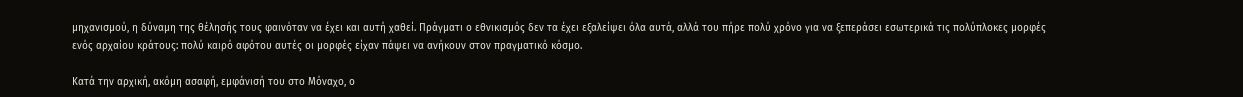μηχανισμού, η δύναμη της θέλησής τους φαινόταν να έχει και αυτή χαθεί. Πράγματι ο εθνικισμός δεν τα έχει εξαλείψει όλα αυτά, αλλά του πήρε πολύ χρόνο για να ξεπεράσει εσωτερικά τις πολύπλοκες μορφές ενός αρχαίου κράτους: πολύ καιρό αφότου αυτές οι μορφές είχαν πάψει να ανήκουν στον πραγματικό κόσμο.

Κατά την αρχική, ακόμη ασαφή, εμφάνισή του στο Μόναχο, ο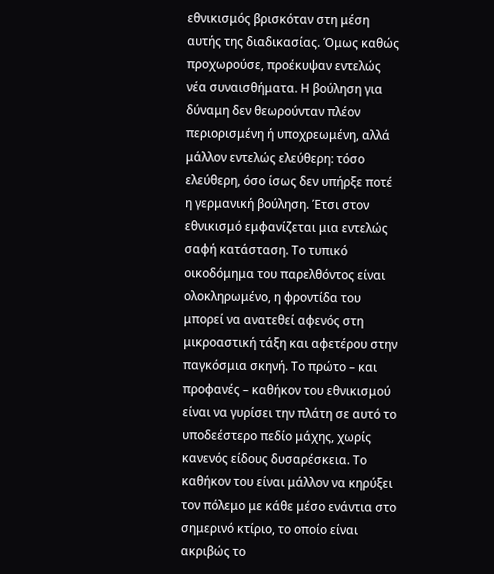εθνικισμός βρισκόταν στη μέση αυτής της διαδικασίας. Όμως καθώς προχωρούσε, προέκυψαν εντελώς νέα συναισθήματα. Η βούληση για δύναμη δεν θεωρούνταν πλέον περιορισμένη ή υποχρεωμένη, αλλά μάλλον εντελώς ελεύθερη: τόσο ελεύθερη, όσο ίσως δεν υπήρξε ποτέ η γερμανική βούληση. Έτσι στον εθνικισμό εμφανίζεται μια εντελώς σαφή κατάσταση. Το τυπικό οικοδόμημα του παρελθόντος είναι ολοκληρωμένο, η φροντίδα του μπορεί να ανατεθεί αφενός στη μικροαστική τάξη και αφετέρου στην παγκόσμια σκηνή. Το πρώτο – και προφανές – καθήκον του εθνικισμού είναι να γυρίσει την πλάτη σε αυτό το υποδεέστερο πεδίο μάχης, χωρίς κανενός είδους δυσαρέσκεια. Το καθήκον του είναι μάλλον να κηρύξει τον πόλεμο με κάθε μέσο ενάντια στο σημερινό κτίριο, το οποίο είναι ακριβώς το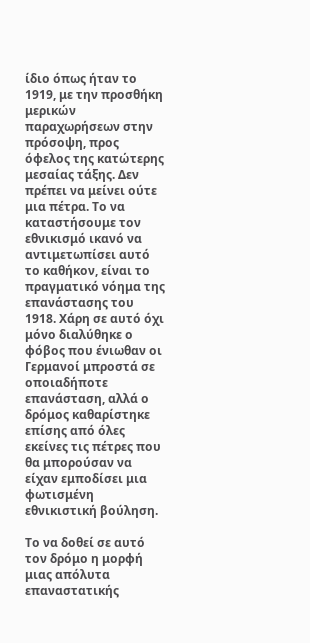ίδιο όπως ήταν το 1919, με την προσθήκη μερικών παραχωρήσεων στην πρόσοψη, προς όφελος της κατώτερης μεσαίας τάξης. Δεν πρέπει να μείνει ούτε μια πέτρα. Το να καταστήσουμε τον εθνικισμό ικανό να αντιμετωπίσει αυτό το καθήκον, είναι το πραγματικό νόημα της επανάστασης του 1918. Χάρη σε αυτό όχι μόνο διαλύθηκε ο φόβος που ένιωθαν οι Γερμανοί μπροστά σε οποιαδήποτε επανάσταση, αλλά ο δρόμος καθαρίστηκε επίσης από όλες εκείνες τις πέτρες που θα μπορούσαν να είχαν εμποδίσει μια φωτισμένη εθνικιστική βούληση.

Το να δοθεί σε αυτό τον δρόμο η μορφή μιας απόλυτα επαναστατικής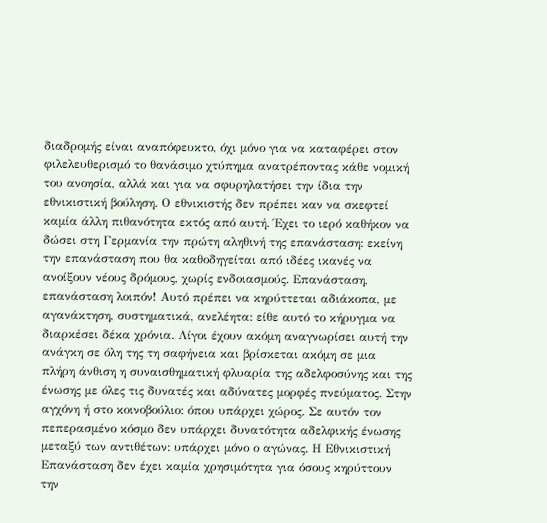διαδρομής είναι αναπόφευκτο, όχι μόνο για να καταφέρει στον φιλελευθερισμό το θανάσιμο χτύπημα ανατρέποντας κάθε νομική του ανοησία, αλλά και για να σφυρηλατήσει την ίδια την εθνικιστική βούληση. Ο εθνικιστής δεν πρέπει καν να σκεφτεί καμία άλλη πιθανότητα εκτός από αυτή. Έχει το ιερό καθήκον να δώσει στη Γερμανία την πρώτη αληθινή της επανάσταση: εκείνη την επανάσταση που θα καθοδηγείται από ιδέες ικανές να ανοίξουν νέους δρόμους, χωρίς ενδοιασμούς. Επανάσταση, επανάσταση λοιπόν! Αυτό πρέπει να κηρύττεται αδιάκοπα, με αγανάκτηση, συστηματικά, ανελέητα: είθε αυτό το κήρυγμα να διαρκέσει δέκα χρόνια. Λίγοι έχουν ακόμη αναγνωρίσει αυτή την ανάγκη σε όλη της τη σαφήνεια και βρίσκεται ακόμη σε μια πλήρη άνθιση η συναισθηματική φλυαρία της αδελφοσύνης και της ένωσης με όλες τις δυνατές και αδύνατες μορφές πνεύματος. Στην αγχόνη ή στο κοινοβούλιο: όπου υπάρχει χώρος. Σε αυτόν τον πεπερασμένο κόσμο δεν υπάρχει δυνατότητα αδελφικής ένωσης μεταξύ των αντιθέτων: υπάρχει μόνο ο αγώνας. Η Εθνικιστική Επανάσταση δεν έχει καμία χρησιμότητα για όσους κηρύττουν την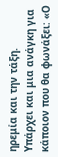ηρεμία και την τάξη. Υπάρχει και μια ανάγκη για κάποιον που θα φωνάξει: «Ο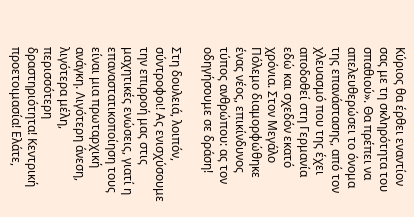Κύριος θα έρθει εναντίον σας με τη σκληρότητα του σπαθιού». Θα πρέπει να απελευθερώσει το όνομα της επανάστασης, από τον χλευασμό που της έχει αποδοθεί στη Γερμανία εδώ και σχεδόν εκατό χρόνια. Στον Μεγάλο Πόλεμο διαμορφώθηκε ένας νέος, επικίνδυνος τύπος ανθρώπου: ας τον οδηγήσουμε σε δράση!

Στη δουλειά, λοιπόν, σύντροφοι! Ας ενισχύσουμε την επιρροή μας στις μαχητικές ενώσεις, γιατί η επαναστατικοποίηση τους είναι μια πρωταρχική ανάγκη. Λιγότερη άνεση, λιγότερα μέλη, περισσότερη δραστηριότητα! Κεντρική προετοιμασία! Ελάτε,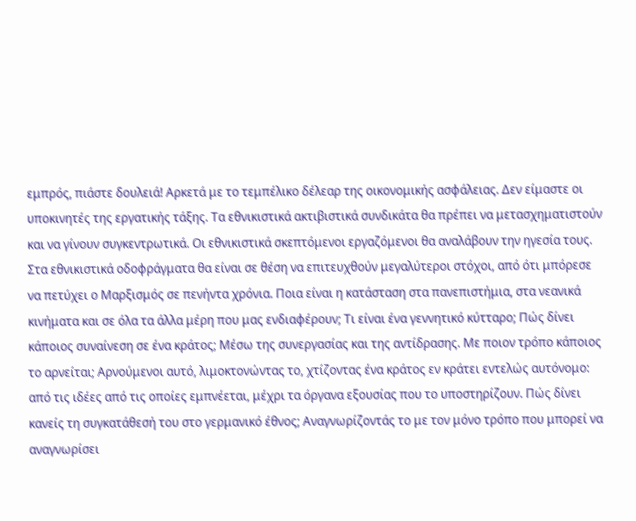εμπρός, πιάστε δουλειά! Αρκετά με το τεμπέλικο δέλεαρ της οικονομικής ασφάλειας. Δεν είμαστε οι υποκινητές της εργατικής τάξης. Τα εθνικιστικά ακτιβιστικά συνδικάτα θα πρέπει να μετασχηματιστούν και να γίνουν συγκεντρωτικά. Οι εθνικιστικά σκεπτόμενοι εργαζόμενοι θα αναλάβουν την ηγεσία τους. Στα εθνικιστικά οδοφράγματα θα είναι σε θέση να επιτευχθούν μεγαλύτεροι στόχοι, από ότι μπόρεσε να πετύχει ο Μαρξισμός σε πενήντα χρόνια. Ποια είναι η κατάσταση στα πανεπιστήμια, στα νεανικά κινήματα και σε όλα τα άλλα μέρη που μας ενδιαφέρουν; Τι είναι ένα γεννητικό κύτταρο; Πώς δίνει κάποιος συναίνεση σε ένα κράτος; Μέσω της συνεργασίας και της αντίδρασης. Με ποιον τρόπο κάποιος το αρνείται; Αρνούμενοι αυτό, λιμοκτονώντας το, χτίζοντας ένα κράτος εν κράτει εντελώς αυτόνομο: από τις ιδέες από τις οποίες εμπνέεται, μέχρι τα όργανα εξουσίας που το υποστηρίζουν. Πώς δίνει κανείς τη συγκατάθεσή του στο γερμανικό έθνος; Αναγνωρίζοντάς το με τον μόνο τρόπο που μπορεί να αναγνωρίσει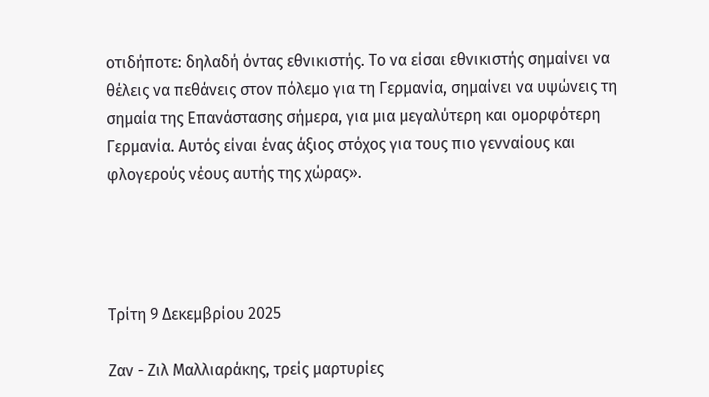οτιδήποτε: δηλαδή όντας εθνικιστής. Το να είσαι εθνικιστής σημαίνει να θέλεις να πεθάνεις στον πόλεμο για τη Γερμανία, σημαίνει να υψώνεις τη σημαία της Επανάστασης σήμερα, για μια μεγαλύτερη και ομορφότερη Γερμανία. Αυτός είναι ένας άξιος στόχος για τους πιο γενναίους και φλογερούς νέους αυτής της χώρας».




Τρίτη 9 Δεκεμβρίου 2025

Ζαν - Ζιλ Μαλλιαράκης, τρείς μαρτυρίες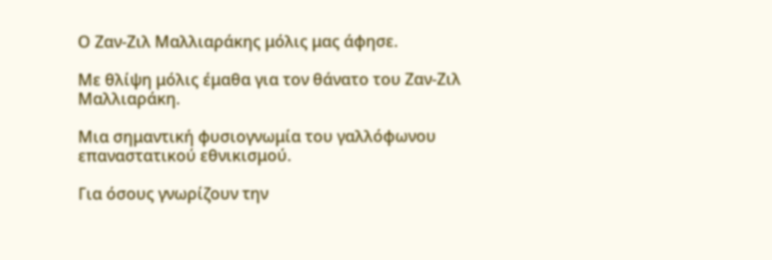Ο Ζαν-Ζιλ Μαλλιαράκης μόλις μας άφησε.

Με θλίψη μόλις έμαθα για τον θάνατο του Ζαν-Ζιλ Μαλλιαράκη.

Μια σημαντική φυσιογνωμία του γαλλόφωνου επαναστατικού εθνικισμού.

Για όσους γνωρίζουν την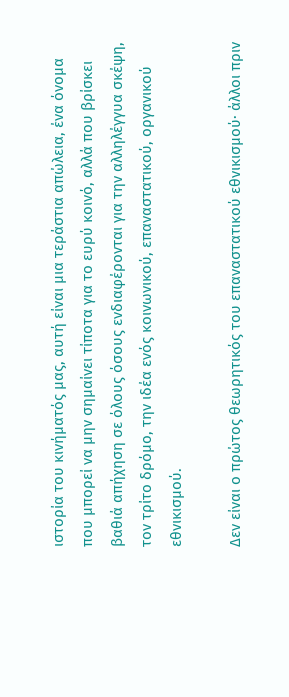ιστορία του κινήματός μας, αυτή είναι μια τεράστια απώλεια, ένα όνομα που μπορεί να μην σημαίνει τίποτα για το ευρύ κοινό, αλλά που βρίσκει βαθιά απήχηση σε όλους όσους ενδιαφέρονται για την αλληλέγγυα σκέψη, τον τρίτο δρόμο, την ιδέα ενός κοινωνικού, επαναστατικού, οργανικού εθνικισμού.

Δεν είναι ο πρώτος θεωρητικός του επαναστατικού εθνικισμού· άλλοι πριν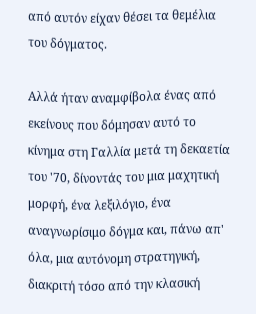από αυτόν είχαν θέσει τα θεμέλια του δόγματος.

Αλλά ήταν αναμφίβολα ένας από εκείνους που δόμησαν αυτό το κίνημα στη Γαλλία μετά τη δεκαετία του '70, δίνοντάς του μια μαχητική μορφή, ένα λεξιλόγιο, ένα αναγνωρίσιμο δόγμα και, πάνω απ' όλα, μια αυτόνομη στρατηγική, διακριτή τόσο από την κλασική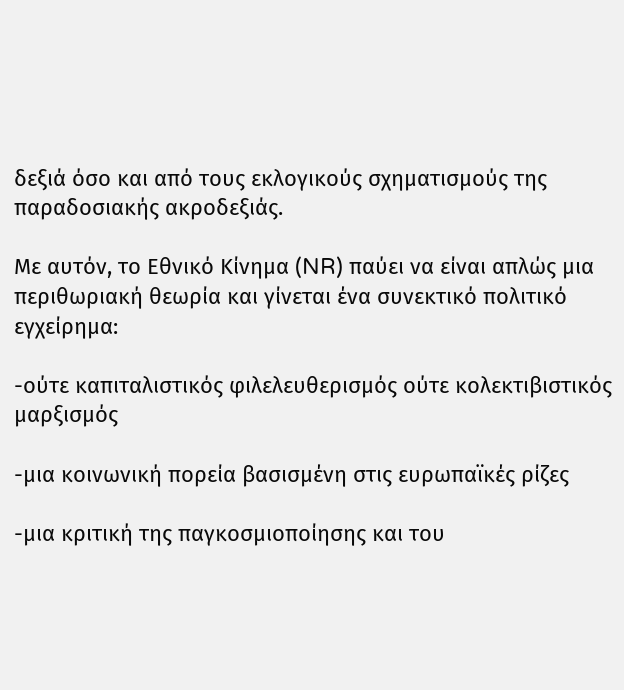δεξιά όσο και από τους εκλογικούς σχηματισμούς της παραδοσιακής ακροδεξιάς.

Με αυτόν, το Εθνικό Κίνημα (NR) παύει να είναι απλώς μια περιθωριακή θεωρία και γίνεται ένα συνεκτικό πολιτικό εγχείρημα:

-ούτε καπιταλιστικός φιλελευθερισμός ούτε κολεκτιβιστικός μαρξισμός

-μια κοινωνική πορεία βασισμένη στις ευρωπαϊκές ρίζες

-μια κριτική της παγκοσμιοποίησης και του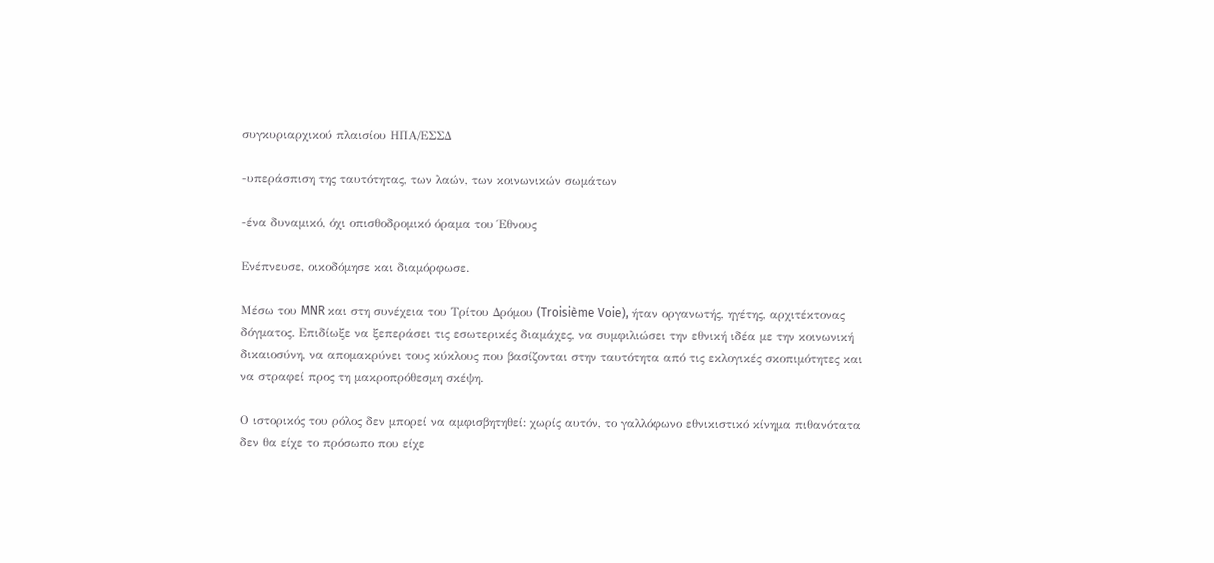συγκυριαρχικού πλαισίου ΗΠΑ/ΕΣΣΔ

-υπεράσπιση της ταυτότητας, των λαών, των κοινωνικών σωμάτων

-ένα δυναμικό, όχι οπισθοδρομικό όραμα του Έθνους

Ενέπνευσε, οικοδόμησε και διαμόρφωσε.

Μέσω του MNR και στη συνέχεια του Τρίτου Δρόμου (Troisième Voie), ήταν οργανωτής, ηγέτης, αρχιτέκτονας δόγματος. Επιδίωξε να ξεπεράσει τις εσωτερικές διαμάχες, να συμφιλιώσει την εθνική ιδέα με την κοινωνική δικαιοσύνη, να απομακρύνει τους κύκλους που βασίζονται στην ταυτότητα από τις εκλογικές σκοπιμότητες και να στραφεί προς τη μακροπρόθεσμη σκέψη.

Ο ιστορικός του ρόλος δεν μπορεί να αμφισβητηθεί: χωρίς αυτόν, το γαλλόφωνο εθνικιστικό κίνημα πιθανότατα δεν θα είχε το πρόσωπο που είχε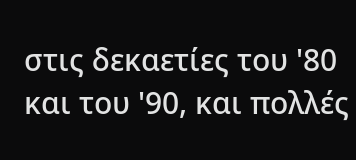στις δεκαετίες του '80 και του '90, και πολλές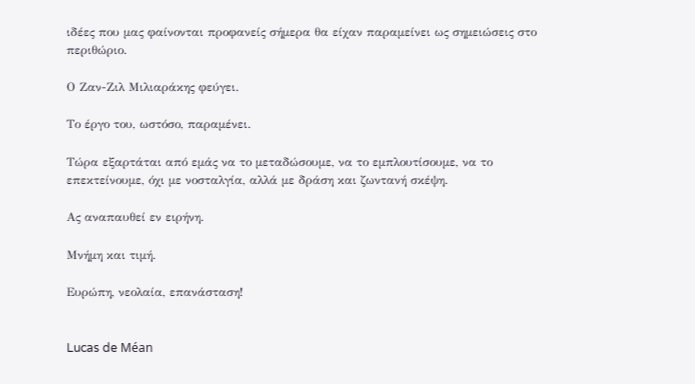ιδέες που μας φαίνονται προφανείς σήμερα θα είχαν παραμείνει ως σημειώσεις στο περιθώριο.

Ο Ζαν-Ζιλ Μιλιαράκης φεύγει.

Το έργο του, ωστόσο, παραμένει.

Τώρα εξαρτάται από εμάς να το μεταδώσουμε, να το εμπλουτίσουμε, να το επεκτείνουμε, όχι με νοσταλγία, αλλά με δράση και ζωντανή σκέψη.

Ας αναπαυθεί εν ειρήνη.

Μνήμη και τιμή.

Ευρώπη, νεολαία, επανάσταση!


Lucas de Méan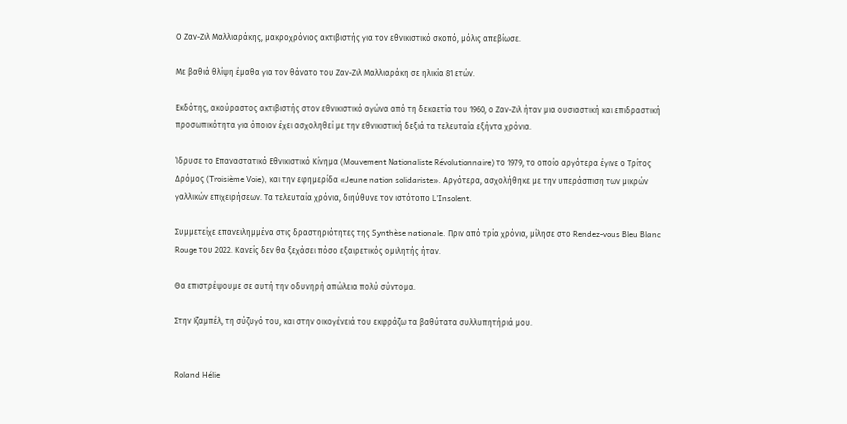Ο Ζαν-Ζιλ Μαλλιαράκης, μακροχρόνιος ακτιβιστής για τον εθνικιστικό σκοπό, μόλις απεβίωσε.

Με βαθιά θλίψη έμαθα για τον θάνατο του Ζαν-Ζιλ Μαλλιαράκη σε ηλικία 81 ετών.

Εκδότης, ακούραστος ακτιβιστής στον εθνικιστικό αγώνα από τη δεκαετία του 1960, ο Ζαν-Ζιλ ήταν μια ουσιαστική και επιδραστική προσωπικότητα για όποιον έχει ασχοληθεί με την εθνικιστική δεξιά τα τελευταία εξήντα χρόνια.

Ίδρυσε το Επαναστατικό Εθνικιστικό Κίνημα (Mouvement Νationaliste Révolutionnaire) το 1979, το οποίο αργότερα έγινε ο Τρίτος Δρόμος (Troisième Voie), και την εφημερίδα «Jeune nation solidariste». Αργότερα, ασχολήθηκε με την υπεράσπιση των μικρών γαλλικών επιχειρήσεων. Τα τελευταία χρόνια, διηύθυνε τον ιστότοπο L'Insolent.

Συμμετείχε επανειλημμένα στις δραστηριότητες της Synthèse nationale. Πριν από τρία χρόνια, μίλησε στο Rendez-vous Bleu Blanc Rouge του 2022. Κανείς δεν θα ξεχάσει πόσο εξαιρετικός ομιλητής ήταν.

Θα επιστρέψουμε σε αυτή την οδυνηρή απώλεια πολύ σύντομα.

Στην Ιζαμπέλ, τη σύζυγό του, και στην οικογένειά του εκφράζω τα βαθύτατα συλλυπητήριά μου.


Roland Hélie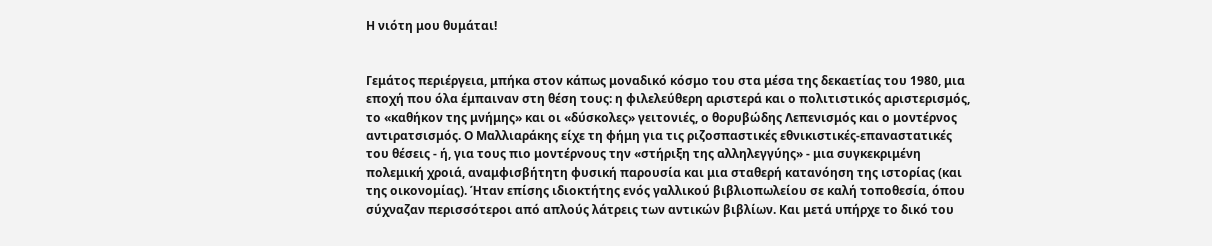Η νιότη μου θυμάται!


Γεμάτος περιέργεια, μπήκα στον κάπως μοναδικό κόσμο του στα μέσα της δεκαετίας του 1980, μια εποχή που όλα έμπαιναν στη θέση τους: η φιλελεύθερη αριστερά και ο πολιτιστικός αριστερισμός, το «καθήκον της μνήμης» και οι «δύσκολες» γειτονιές, ο θορυβώδης Λεπενισμός και ο μοντέρνος αντιρατσισμός. Ο Μαλλιαράκης είχε τη φήμη για τις ριζοσπαστικές εθνικιστικές-επαναστατικές του θέσεις - ή, για τους πιο μοντέρνους την «στήριξη της αλληλεγγύης» - μια συγκεκριμένη πολεμική χροιά, αναμφισβήτητη φυσική παρουσία και μια σταθερή κατανόηση της ιστορίας (και της οικονομίας). Ήταν επίσης ιδιοκτήτης ενός γαλλικού βιβλιοπωλείου σε καλή τοποθεσία, όπου σύχναζαν περισσότεροι από απλούς λάτρεις των αντικών βιβλίων. Και μετά υπήρχε το δικό του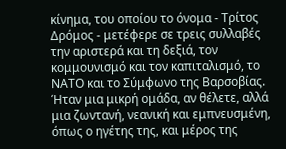κίνημα, του οποίου το όνομα - Τρίτος Δρόμος - μετέφερε σε τρεις συλλαβές την αριστερά και τη δεξιά, τον κομμουνισμό και τον καπιταλισμό, το ΝΑΤΟ και το Σύμφωνο της Βαρσοβίας. Ήταν μια μικρή ομάδα, αν θέλετε, αλλά μια ζωντανή, νεανική και εμπνευσμένη, όπως ο ηγέτης της, και μέρος της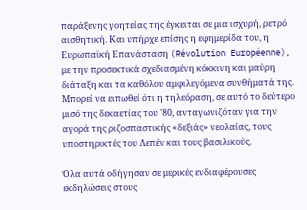παράξενης γοητείας της έγκειται σε μια ισχυρή, ρετρό αισθητική. Και υπήρχε επίσης η εφημερίδα του, η Ευρωπαϊκή Επανάσταση (Révolution Européenne), με την προσεκτικά σχεδιασμένη κόκκινη και μαύρη διάταξη και τα καθόλου αμφιλεγόμενα συνθήματά της. Μπορεί να ειπωθεί ότι η τηλεόραση, σε αυτό το δεύτερο μισό της δεκαετίας του '80, ανταγωνιζόταν για την αγορά της ριζοσπαστικής «δεξιάς» νεολαίας, τους υποστηρικτές του Λεπέν και τους βασιλικούς.

Όλα αυτά οδήγησαν σε μερικές ενδιαφέρουσες εκδηλώσεις στους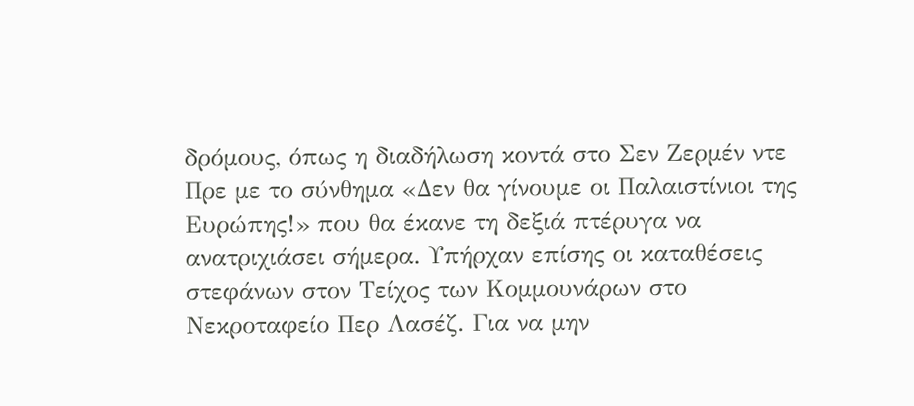δρόμους, όπως η διαδήλωση κοντά στο Σεν Ζερμέν ντε Πρε με το σύνθημα «Δεν θα γίνουμε οι Παλαιστίνιοι της Ευρώπης!» που θα έκανε τη δεξιά πτέρυγα να ανατριχιάσει σήμερα. Υπήρχαν επίσης οι καταθέσεις στεφάνων στον Τείχος των Κομμουνάρων στο Νεκροταφείο Περ Λασέζ. Για να μην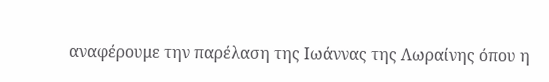αναφέρουμε την παρέλαση της Ιωάννας της Λωραίνης όπου η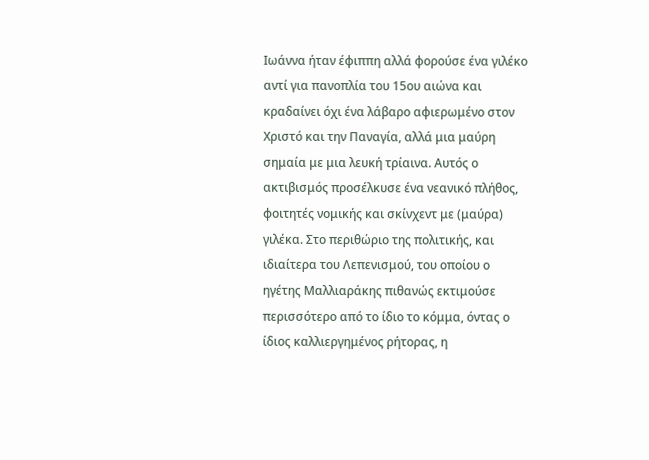Ιωάννα ήταν έφιππη αλλά φορούσε ένα γιλέκο αντί για πανοπλία του 15ου αιώνα και κραδαίνει όχι ένα λάβαρο αφιερωμένο στον Χριστό και την Παναγία, αλλά μια μαύρη σημαία με μια λευκή τρίαινα. Αυτός ο ακτιβισμός προσέλκυσε ένα νεανικό πλήθος, φοιτητές νομικής και σκίνχεντ με (μαύρα) γιλέκα. Στο περιθώριο της πολιτικής, και ιδιαίτερα του Λεπενισμού, του οποίου ο ηγέτης Μαλλιαράκης πιθανώς εκτιμούσε περισσότερο από το ίδιο το κόμμα, όντας ο ίδιος καλλιεργημένος ρήτορας, η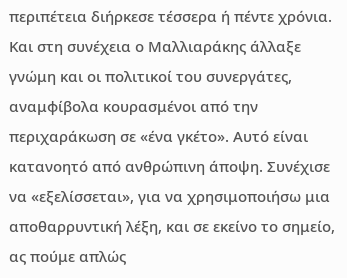περιπέτεια διήρκεσε τέσσερα ή πέντε χρόνια. Και στη συνέχεια ο Μαλλιαράκης άλλαξε γνώμη και οι πολιτικοί του συνεργάτες, αναμφίβολα κουρασμένοι από την περιχαράκωση σε «ένα γκέτο». Αυτό είναι κατανοητό από ανθρώπινη άποψη. Συνέχισε να «εξελίσσεται», για να χρησιμοποιήσω μια αποθαρρυντική λέξη, και σε εκείνο το σημείο, ας πούμε απλώς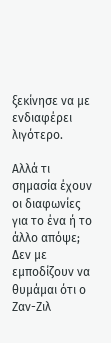ξεκίνησε να με ενδιαφέρει λιγότερο.

Αλλά τι σημασία έχουν οι διαφωνίες για το ένα ή το άλλο απόψε; Δεν με εμποδίζουν να θυμάμαι ότι ο Ζαν-Ζιλ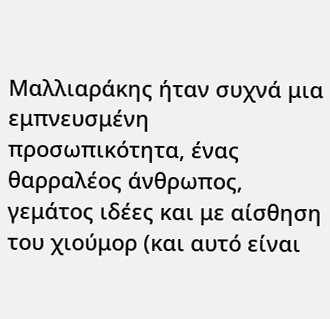Μαλλιαράκης ήταν συχνά μια εμπνευσμένη προσωπικότητα, ένας θαρραλέος άνθρωπος, γεμάτος ιδέες και με αίσθηση του χιούμορ (και αυτό είναι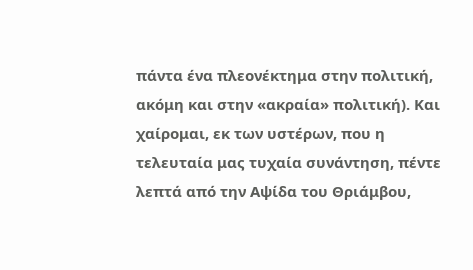πάντα ένα πλεονέκτημα στην πολιτική, ακόμη και στην «ακραία» πολιτική). Και χαίρομαι, εκ των υστέρων, που η τελευταία μας τυχαία συνάντηση, πέντε λεπτά από την Αψίδα του Θριάμβου,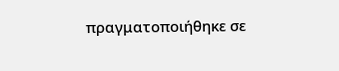πραγματοποιήθηκε σε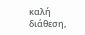καλή διάθεση,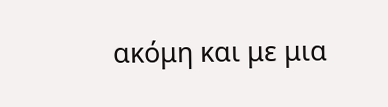ακόμη και με μια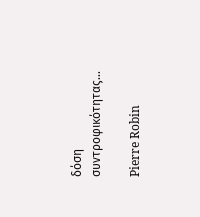δόση συντροφικότητας...

Pierre Robin